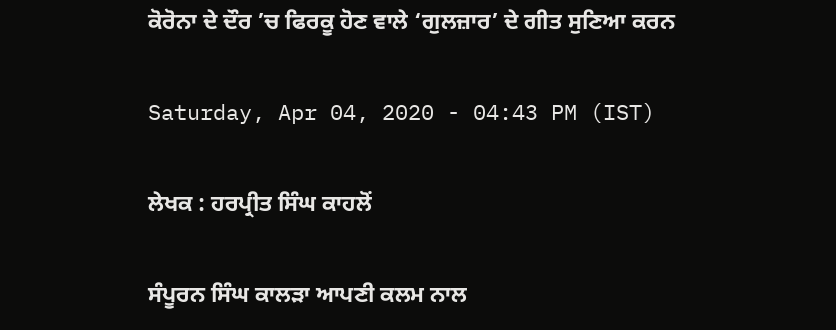ਕੋਰੋਨਾ ਦੇ ਦੌਰ ’ਚ ਫਿਰਕੂ ਹੋਣ ਵਾਲੇ ‘ਗੁਲਜ਼ਾਰ’ ਦੇ ਗੀਤ ਸੁਣਿਆ ਕਰਨ

Saturday, Apr 04, 2020 - 04:43 PM (IST)

ਲੇਖਕ : ਹਰਪ੍ਰੀਤ ਸਿੰਘ ਕਾਹਲੋਂ

ਸੰਪੂਰਨ ਸਿੰਘ ਕਾਲੜਾ ਆਪਣੀ ਕਲਮ ਨਾਲ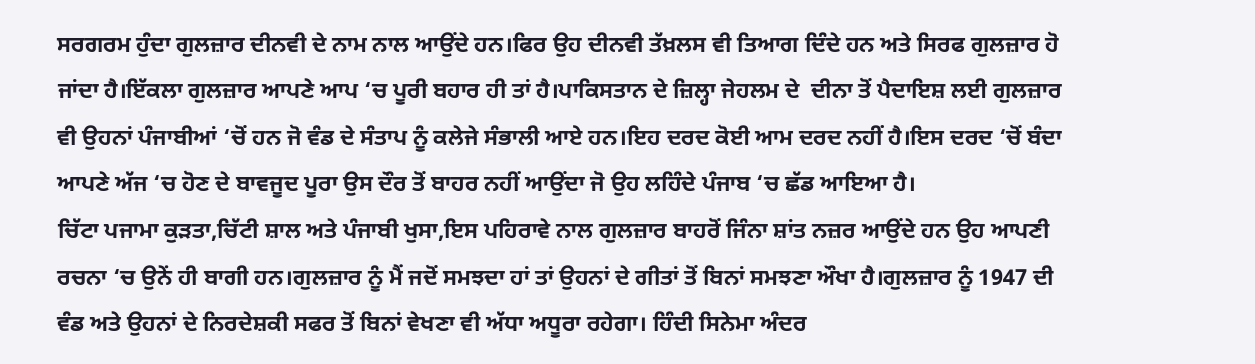ਸਰਗਰਮ ਹੁੰਦਾ ਗੁਲਜ਼ਾਰ ਦੀਨਵੀ ਦੇ ਨਾਮ ਨਾਲ ਆਉਂਦੇ ਹਨ।ਫਿਰ ਉਹ ਦੀਨਵੀ ਤੱਖ਼ਲਸ ਵੀ ਤਿਆਗ ਦਿੰਦੇ ਹਨ ਅਤੇ ਸਿਰਫ ਗੁਲਜ਼ਾਰ ਹੋ ਜਾਂਦਾ ਹੈ।ਇੱਕਲਾ ਗੁਲਜ਼ਾਰ ਆਪਣੇ ਆਪ ‘ਚ ਪੂਰੀ ਬਹਾਰ ਹੀ ਤਾਂ ਹੈ।ਪਾਕਿਸਤਾਨ ਦੇ ਜ਼ਿਲ੍ਹਾ ਜੇਹਲਮ ਦੇ  ਦੀਨਾ ਤੋਂ ਪੈਦਾਇਸ਼ ਲਈ ਗੁਲਜ਼ਾਰ ਵੀ ਉਹਨਾਂ ਪੰਜਾਬੀਆਂ ‘ਚੋਂ ਹਨ ਜੋ ਵੰਡ ਦੇ ਸੰਤਾਪ ਨੂੰ ਕਲੇਜੇ ਸੰਭਾਲੀ ਆਏ ਹਨ।ਇਹ ਦਰਦ ਕੋਈ ਆਮ ਦਰਦ ਨਹੀਂ ਹੈ।ਇਸ ਦਰਦ ‘ਚੋਂ ਬੰਦਾ ਆਪਣੇ ਅੱਜ ‘ਚ ਹੋਣ ਦੇ ਬਾਵਜੂਦ ਪੂਰਾ ਉਸ ਦੌਰ ਤੋਂ ਬਾਹਰ ਨਹੀਂ ਆਉਂਦਾ ਜੋ ਉਹ ਲਹਿੰਦੇ ਪੰਜਾਬ ‘ਚ ਛੱਡ ਆਇਆ ਹੈ।
ਚਿੱਟਾ ਪਜਾਮਾ ਕੁੜਤਾ,ਚਿੱਟੀ ਸ਼ਾਲ ਅਤੇ ਪੰਜਾਬੀ ਖੁਸਾ,ਇਸ ਪਹਿਰਾਵੇ ਨਾਲ ਗੁਲਜ਼ਾਰ ਬਾਹਰੋਂ ਜਿੰਨਾ ਸ਼ਾਂਤ ਨਜ਼ਰ ਆਉਂਦੇ ਹਨ ਉਹ ਆਪਣੀ ਰਚਨਾ ‘ਚ ਉਨੇਂ ਹੀ ਬਾਗੀ ਹਨ।ਗੁਲਜ਼ਾਰ ਨੂੰ ਮੈਂ ਜਦੋਂ ਸਮਝਦਾ ਹਾਂ ਤਾਂ ਉਹਨਾਂ ਦੇ ਗੀਤਾਂ ਤੋਂ ਬਿਨਾਂ ਸਮਝਣਾ ਔਖਾ ਹੈ।ਗੁਲਜ਼ਾਰ ਨੂੰ 1947 ਦੀ ਵੰਡ ਅਤੇ ਉਹਨਾਂ ਦੇ ਨਿਰਦੇਸ਼ਕੀ ਸਫਰ ਤੋਂ ਬਿਨਾਂ ਵੇਖਣਾ ਵੀ ਅੱਧਾ ਅਧੂਰਾ ਰਹੇਗਾ। ਹਿੰਦੀ ਸਿਨੇਮਾ ਅੰਦਰ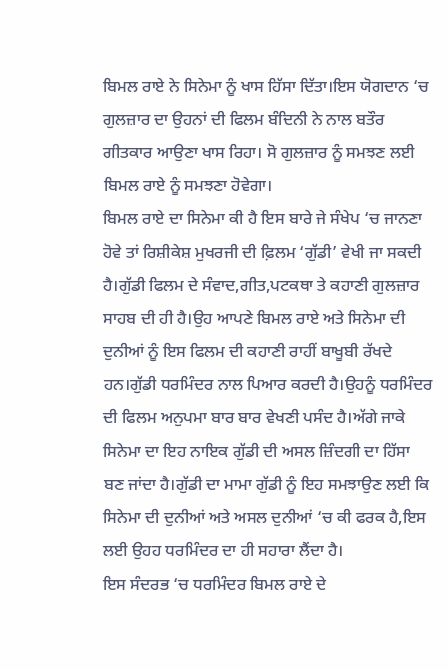ਬਿਮਲ ਰਾਏ ਨੇ ਸਿਨੇਮਾ ਨੂੰ ਖਾਸ ਹਿੱਸਾ ਦਿੱਤਾ।ਇਸ ਯੋਗਦਾਨ ‘ਚ ਗੁਲਜ਼ਾਰ ਦਾ ਉਹਨਾਂ ਦੀ ਫਿਲਮ ਬੰਦਿਨੀ ਨੇ ਨਾਲ ਬਤੌਰ ਗੀਤਕਾਰ ਆਉਣਾ ਖਾਸ ਰਿਹਾ। ਸੋ ਗੁਲਜ਼ਾਰ ਨੂੰ ਸਮਝਣ ਲਈ ਬਿਮਲ ਰਾਏ ਨੂੰ ਸਮਝਣਾ ਹੋਵੇਗਾ।
ਬਿਮਲ ਰਾਏ ਦਾ ਸਿਨੇਮਾ ਕੀ ਹੈ ਇਸ ਬਾਰੇ ਜੇ ਸੰਖੇਪ ‘ਚ ਜਾਨਣਾ ਹੋਵੇ ਤਾਂ ਰਿਸ਼ੀਕੇਸ਼ ਮੁਖਰਜੀ ਦੀ ਫ਼ਿਲਮ ‘ਗੁੱਡੀ’ ਵੇਖੀ ਜਾ ਸਕਦੀ ਹੈ।ਗੁੱਡੀ ਫਿਲਮ ਦੇ ਸੰਵਾਦ,ਗੀਤ,ਪਟਕਥਾ ਤੇ ਕਹਾਣੀ ਗੁਲਜ਼ਾਰ ਸਾਹਬ ਦੀ ਹੀ ਹੈ।ਉਹ ਆਪਣੇ ਬਿਮਲ ਰਾਏ ਅਤੇ ਸਿਨੇਮਾ ਦੀ ਦੁਨੀਆਂ ਨੂੰ ਇਸ ਫਿਲਮ ਦੀ ਕਹਾਣੀ ਰਾਹੀਂ ਬਾਖੂਬੀ ਰੱਖਦੇ ਹਨ।ਗੁੱਡੀ ਧਰਮਿੰਦਰ ਨਾਲ ਪਿਆਰ ਕਰਦੀ ਹੈ।ਉਹਨੂੰ ਧਰਮਿੰਦਰ ਦੀ ਫਿਲਮ ਅਨੁਪਮਾ ਬਾਰ ਬਾਰ ਵੇਖਣੀ ਪਸੰਦ ਹੈ।ਅੱਗੇ ਜਾਕੇ ਸਿਨੇਮਾ ਦਾ ਇਹ ਨਾਇਕ ਗੁੱਡੀ ਦੀ ਅਸਲ ਜ਼ਿੰਦਗੀ ਦਾ ਹਿੱਸਾ ਬਣ ਜਾਂਦਾ ਹੈ।ਗੁੱਡੀ ਦਾ ਮਾਮਾ ਗੁੱਡੀ ਨੂੰ ਇਹ ਸਮਝਾਉਣ ਲਈ ਕਿ ਸਿਨੇਮਾ ਦੀ ਦੁਨੀਆਂ ਅਤੇ ਅਸਲ ਦੁਨੀਆਂ ‘ਚ ਕੀ ਫਰਕ ਹੈ,ਇਸ ਲਈ ਉਹਹ ਧਰਮਿੰਦਰ ਦਾ ਹੀ ਸਹਾਰਾ ਲੈਂਦਾ ਹੈ।
ਇਸ ਸੰਦਰਭ ‘ਚ ਧਰਮਿੰਦਰ ਬਿਮਲ ਰਾਏ ਦੇ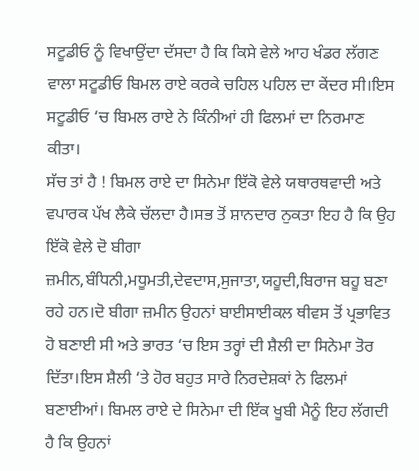ਸਟੂਡੀਓ ਨੂੰ ਵਿਖਾਉਂਦਾ ਦੱਸਦਾ ਹੈ ਕਿ ਕਿਸੇ ਵੇਲੇ ਆਹ ਖੰਡਰ ਲੱਗਣ ਵਾਲਾ ਸਟੂਡੀਓ ਬਿਮਲ ਰਾਏ ਕਰਕੇ ਚਹਿਲ ਪਹਿਲ ਦਾ ਕੇਂਦਰ ਸੀ।ਇਸ ਸਟੂਡੀਓ ‘ਚ ਬਿਮਲ ਰਾਏ ਨੇ ਕਿੰਨੀਆਂ ਹੀ ਫਿਲਮਾਂ ਦਾ ਨਿਰਮਾਣ ਕੀਤਾ।
ਸੱਚ ਤਾਂ ਹੈ ! ਬਿਮਲ ਰਾਏ ਦਾ ਸਿਨੇਮਾ ਇੱਕੋ ਵੇਲੇ ਯਥਾਰਥਵਾਦੀ ਅਤੇ ਵਪਾਰਕ ਪੱਖ ਲੈਕੇ ਚੱਲਦਾ ਹੈ।ਸਭ ਤੋਂ ਸ਼ਾਨਦਾਰ ਨੁਕਤਾ ਇਹ ਹੈ ਕਿ ਉਹ ਇੱਕੋ ਵੇਲੇ ਦੋ ਬੀਗਾ ਜ਼ਮੀਨ,ਬੰਧਿਨੀ,ਮਧੂਮਤੀ,ਦੇਵਦਾਸ,ਸੁਜਾਤਾ,ਯਹੂਦੀ,ਬਿਰਾਜ ਬਹੂ ਬਣਾ ਰਹੇ ਹਨ।ਦੋ ਬੀਗਾ ਜ਼ਮੀਨ ਉਹਨਾਂ ਬਾਈਸਾਈਕਲ ਥੀਵਸ ਤੋਂ ਪ੍ਰਭਾਵਿਤ ਹੋ ਬਣਾਈ ਸੀ ਅਤੇ ਭਾਰਤ ‘ਚ ਇਸ ਤਰ੍ਹਾਂ ਦੀ ਸ਼ੈਲੀ ਦਾ ਸਿਨੇਮਾ ਤੋਰ ਦਿੱਤਾ।ਇਸ ਸ਼ੈਲੀ ‘ਤੇ ਹੋਰ ਬਹੁਤ ਸਾਰੇ ਨਿਰਦੇਸ਼ਕਾਂ ਨੇ ਫਿਲਮਾਂ ਬਣਾਈਆਂ। ਬਿਮਲ ਰਾਏ ਦੇ ਸਿਨੇਮਾ ਦੀ ਇੱਕ ਖੂਬੀ ਮੈਨੂੰ ਇਹ ਲੱਗਦੀ ਹੈ ਕਿ ਉਹਨਾਂ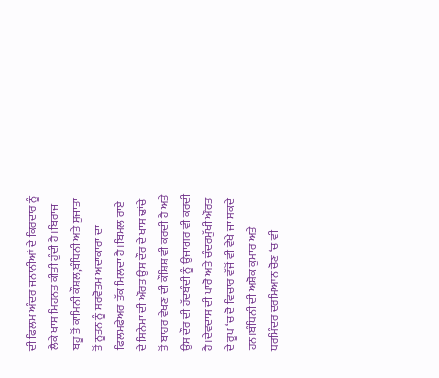ਦੀ ਫਿਲਮ ਅੰਦਰ ਜਨਾਨੀਆਂ ਦੇ ਕਿਰਦਾਰ ਨੂੰ ਲੈਕੇ ਖਾਸ ਮਿਹਨਤ ਕੀਤੀ ਹੁੰਦੀ ਹੈ।ਬਿਰਾਜ ਬਹੂ ਤੋਂ ਕਾਮਿਨੀ ਕੌਸ਼ਲ,ਬੰਧਿਨੀ ਅਤੇ ਸੁਜਾਤਾ ਤੋਂ ਨੂਤਨ ਨੂੰ ਸਰਵੋਤਮ ਅਦਾਕਾਰਾ ਦਾ ਫਿਲਮਫੇਅਰ ਤੱਕ ਮਿਲਦਾ ਹੈ।ਬਿਮਲ ਰਾਏ  ਦੇ ਸਿਨੇਮਾ ਦੀ ਔਰਤ ਉਸ ਦੌਰ ਦੇ ਖਾਸ ਢਾਂਚੇ ਤੋਂ ਬਾਹਰ ਵੇਖਣ ਦੀ ਕੌਸ਼ਿਸ਼ ਵੀ ਕਰਦੀ ਹੈ ਅਤੇ ਉਸ ਦੌਰ ਦੀ ਹੱਦਬੰਦੀ ਨੂੰ ਉਜਾਗਰ ਵੀ ਕਰਦੀ ਹੈ।ਦੇਵਦਾਸ ਦੀ ਪਾਰੋ ਅਤੇ ਚੰਦਰਮੁੱਖੀ ਔਰਤ ਦੇ ਰੂਪ ‘ਚ ਦੋ ਵਿਚਾਰ ਵੱਜੋਂ ਵੀ ਵੇਖੇ ਜਾ ਸਕਦੇ ਹਨ।ਬੰਧਿਨੀ ਦੀ ਅਸ਼ੋਕ ਕੁਮਾਰ ਅਤੇ ਧਰਮਿੰਦਰ ਦਰਮਿਆਨ ਚੋਣ ‘ਚ ਵੀ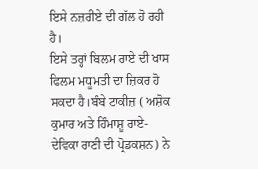ਇਸੇ ਨਜ਼ਰੀਏ ਦੀ ਗੱਲ ਹੋ ਰਹੀ ਹੈ।
ਇਸੇ ਤਰ੍ਹਾਂ ਬਿਲਮ ਰਾਏ ਦੀ ਖਾਸ ਫਿਲਮ ਮਧੂਮਤੀ ਦਾ ਜ਼ਿਕਰ ਹੋ ਸਕਦਾ ਹੈ।ਬੰਬੇ ਟਾਕੀਜ਼ ( ਅਸ਼ੋਕ ਕੁਮਾਰ ਅਤੇ ਹਿੰਮਾਸ਼ੂ ਰਾਏ-ਦੇਵਿਕਾ ਰਾਣੀ ਦੀ ਪ੍ਰੋਡਕਸ਼ਨ) ਨੇ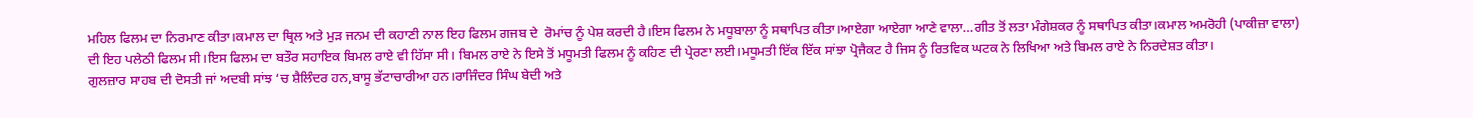ਮਹਿਲ ਫਿਲਮ ਦਾ ਨਿਰਮਾਣ ਕੀਤਾ।ਕਮਾਲ ਦਾ ਥ੍ਰਿਲ ਅਤੇ ਮੁੜ ਜਨਮ ਦੀ ਕਹਾਣੀ ਨਾਲ ਇਹ ਫਿਲਮ ਗਜਬ ਦੇ  ਰੋਮਾਂਚ ਨੂੰ ਪੇਸ਼ ਕਰਦੀ ਹੈ।ਇਸ ਫਿਲਮ ਨੇ ਮਧੂਬਾਲਾ ਨੂੰ ਸਥਾਪਿਤ ਕੀਤਾ।ਆਏਗਾ ਆਏਗਾ ਆਣੇ ਵਾਲਾ…ਗੀਤ ਤੋਂ ਲਤਾ ਮੰਗੇਸ਼ਕਰ ਨੂੰ ਸਥਾਪਿਤ ਕੀਤਾ।ਕਮਾਲ ਅਮਰੋਹੀ (ਪਾਕੀਜ਼ਾ ਵਾਲਾ) ਦੀ ਇਹ ਪਲੇਠੀ ਫਿਲਮ ਸੀ।ਇਸ ਫਿਲਮ ਦਾ ਬਤੌਰ ਸਹਾਇਕ ਬਿਮਲ ਰਾਏ ਵੀ ਹਿੱਸਾ ਸੀ। ਬਿਮਲ ਰਾਏ ਨੇ ਇਸੇ ਤੋਂ ਮਧੂਮਤੀ ਫਿਲਮ ਨੂੰ ਕਹਿਣ ਦੀ ਪ੍ਰੇਰਣਾ ਲਈ।ਮਧੂਮਤੀ ਇੱਕ ਇੱਕ ਸਾਂਝਾ ਪ੍ਰੋਜੈਕਟ ਹੈ ਜਿਸ ਨੂੰ ਰਿਤਵਿਕ ਘਟਕ ਨੇ ਲਿਖਿਆ ਅਤੇ ਬਿਮਲ ਰਾਏ ਨੇ ਨਿਰਦੇਸ਼ਤ ਕੀਤਾ।
ਗੁਲਜ਼ਾਰ ਸਾਹਬ ਦੀ ਦੋਸਤੀ ਜਾਂ ਅਦਬੀ ਸਾਂਝ ‘ਚ ਸ਼ੈਲਿੰਦਰ ਹਨ,ਬਾਸੂ ਭੱਟਾਚਾਰੀਆ ਹਨ।ਰਾਜਿੰਦਰ ਸਿੰਘ ਬੇਦੀ ਅਤੇ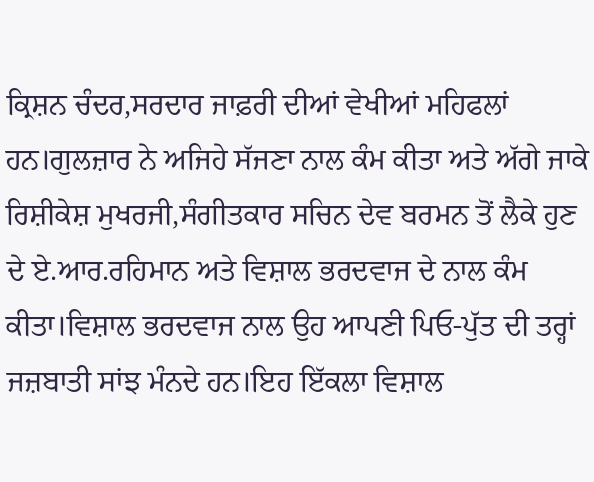ਕ੍ਰਿਸ਼ਨ ਚੰਦਰ,ਸਰਦਾਰ ਜਾਫ਼ਰੀ ਦੀਆਂ ਵੇਖੀਆਂ ਮਹਿਫਲਾਂ ਹਨ।ਗੁਲਜ਼ਾਰ ਨੇ ਅਜਿਹੇ ਸੱਜਣਾ ਨਾਲ ਕੰਮ ਕੀਤਾ ਅਤੇ ਅੱਗੇ ਜਾਕੇ ਰਿਸ਼ੀਕੇਸ਼ ਮੁਖਰਜੀ,ਸੰਗੀਤਕਾਰ ਸਚਿਨ ਦੇਵ ਬਰਮਨ ਤੋਂ ਲੈਕੇ ਹੁਣ ਦੇ ਏ.ਆਰ.ਰਹਿਮਾਨ ਅਤੇ ਵਿਸ਼ਾਲ ਭਰਦਵਾਜ ਦੇ ਨਾਲ ਕੰਮ ਕੀਤਾ।ਵਿਸ਼ਾਲ ਭਰਦਵਾਜ ਨਾਲ ਉਹ ਆਪਣੀ ਪਿਓ-ਪੁੱਤ ਦੀ ਤਰ੍ਹਾਂ ਜਜ਼ਬਾਤੀ ਸਾਂਝ ਮੰਨਦੇ ਹਨ।ਇਹ ਇੱਕਲਾ ਵਿਸ਼ਾਲ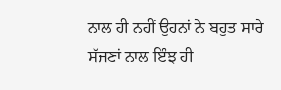ਨਾਲ ਹੀ ਨਹੀਂ ਉਹਨਾਂ ਨੇ ਬਹੁਤ ਸਾਰੇ ਸੱਜਣਾਂ ਨਾਲ ਇੰਝ ਹੀ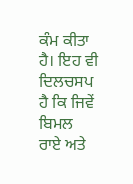ਕੰਮ ਕੀਤਾ ਹੈ। ਇਹ ਵੀ ਦਿਲਚਸਪ ਹੈ ਕਿ ਜਿਵੇਂ ਬਿਮਲ ਰਾਏ ਅਤੇ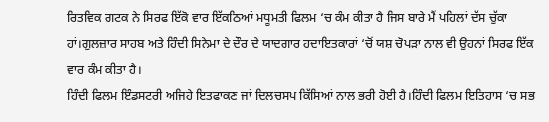ਰਿਤਵਿਕ ਗਟਕ ਨੇ ਸਿਰਫ ਇੱਕੋ ਵਾਰ ਇੱਕਠਿਆਂ ਮਧੂਮਤੀ ਫਿਲਮ ‘ਚ ਕੰਮ ਕੀਤਾ ਹੈ ਜਿਸ ਬਾਰੇ ਮੈਂ ਪਹਿਲਾਂ ਦੱਸ ਚੁੱਕਾ ਹਾਂ।ਗੁਲਜ਼ਾਰ ਸਾਹਬ ਅਤੇ ਹਿੰਦੀ ਸਿਨੇਮਾ ਦੇ ਦੌਰ ਦੇ ਯਾਦਗਾਰ ਹਦਾਇਤਕਾਰਾਂ ‘ਚੋਂ ਯਸ਼ ਚੋਪੜਾ ਨਾਲ ਵੀ ਉਹਨਾਂ ਸਿਰਫ ਇੱਕ ਵਾਰ ਕੰਮ ਕੀਤਾ ਹੈ।
ਹਿੰਦੀ ਫਿਲਮ ਇੰਡਸਟਰੀ ਅਜਿਹੇ ਇਤਫਾਕਣ ਜਾਂ ਦਿਲਚਸਪ ਕਿੱਸਿਆਂ ਨਾਲ ਭਰੀ ਹੋਈ ਹੈ।ਹਿੰਦੀ ਫਿਲਮ ਇਤਿਹਾਸ ‘ਚ ਸਭ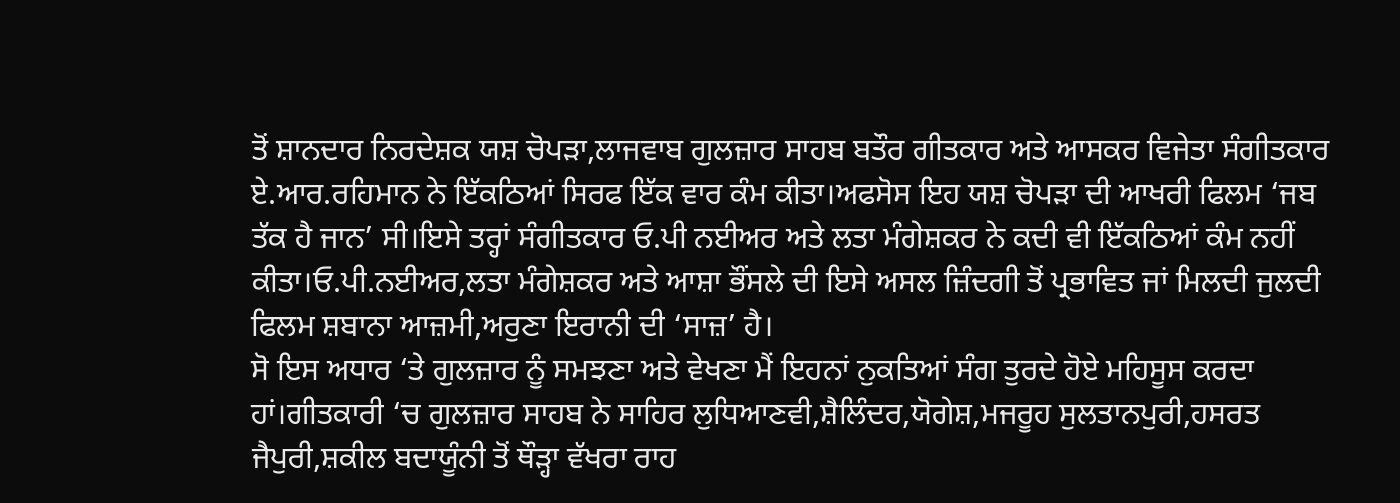ਤੋਂ ਸ਼ਾਨਦਾਰ ਨਿਰਦੇਸ਼ਕ ਯਸ਼ ਚੋਪੜਾ,ਲਾਜਵਾਬ ਗੁਲਜ਼ਾਰ ਸਾਹਬ ਬਤੌਰ ਗੀਤਕਾਰ ਅਤੇ ਆਸਕਰ ਵਿਜੇਤਾ ਸੰਗੀਤਕਾਰ ਏ.ਆਰ.ਰਹਿਮਾਨ ਨੇ ਇੱਕਠਿਆਂ ਸਿਰਫ ਇੱਕ ਵਾਰ ਕੰਮ ਕੀਤਾ।ਅਫਸੋਸ ਇਹ ਯਸ਼ ਚੋਪੜਾ ਦੀ ਆਖਰੀ ਫਿਲਮ ‘ਜਬ ਤੱਕ ਹੈ ਜਾਨ’ ਸੀ।ਇਸੇ ਤਰ੍ਹਾਂ ਸੰਗੀਤਕਾਰ ਓ.ਪੀ ਨਈਅਰ ਅਤੇ ਲਤਾ ਮੰਗੇਸ਼ਕਰ ਨੇ ਕਦੀ ਵੀ ਇੱਕਠਿਆਂ ਕੰਮ ਨਹੀਂ ਕੀਤਾ।ਓ.ਪੀ.ਨਈਅਰ,ਲਤਾ ਮੰਗੇਸ਼ਕਰ ਅਤੇ ਆਸ਼ਾ ਭੌਂਸਲੇ ਦੀ ਇਸੇ ਅਸਲ ਜ਼ਿੰਦਗੀ ਤੋਂ ਪ੍ਰਭਾਵਿਤ ਜਾਂ ਮਿਲਦੀ ਜੁਲਦੀ ਫਿਲਮ ਸ਼ਬਾਨਾ ਆਜ਼ਮੀ,ਅਰੁਣਾ ਇਰਾਨੀ ਦੀ ‘ਸਾਜ਼’ ਹੈ।
ਸੋ ਇਸ ਅਧਾਰ ‘ਤੇ ਗੁਲਜ਼ਾਰ ਨੂੰ ਸਮਝਣਾ ਅਤੇ ਵੇਖਣਾ ਮੈਂ ਇਹਨਾਂ ਨੁਕਤਿਆਂ ਸੰਗ ਤੁਰਦੇ ਹੋਏ ਮਹਿਸੂਸ ਕਰਦਾ ਹਾਂ।ਗੀਤਕਾਰੀ ‘ਚ ਗੁਲਜ਼ਾਰ ਸਾਹਬ ਨੇ ਸਾਹਿਰ ਲੁਧਿਆਣਵੀ,ਸ਼ੈਲਿੰਦਰ,ਯੋਗੇਸ਼,ਮਜਰੂਹ ਸੁਲਤਾਨਪੁਰੀ,ਹਸਰਤ ਜੈਪੁਰੀ,ਸ਼ਕੀਲ ਬਦਾਯੂੰਨੀ ਤੋਂ ਥੌੜ੍ਹਾ ਵੱਖਰਾ ਰਾਹ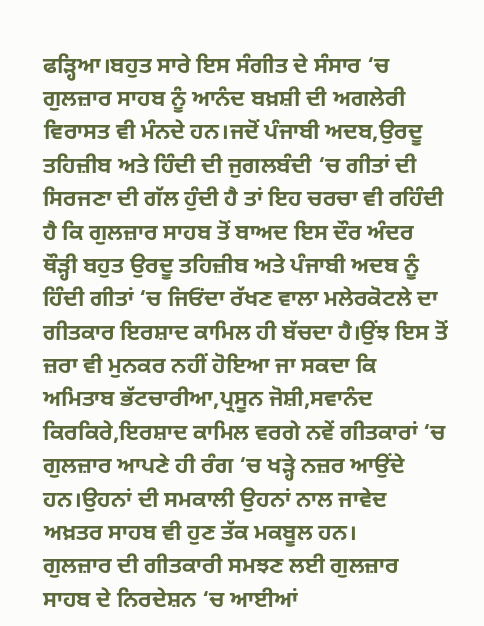ਫੜ੍ਹਿਆ।ਬਹੁਤ ਸਾਰੇ ਇਸ ਸੰਗੀਤ ਦੇ ਸੰਸਾਰ ‘ਚ ਗੁਲਜ਼ਾਰ ਸਾਹਬ ਨੂੰ ਆਨੰਦ ਬਖ਼ਸ਼ੀ ਦੀ ਅਗਲੇਰੀ ਵਿਰਾਸਤ ਵੀ ਮੰਨਦੇ ਹਨ।ਜਦੋਂ ਪੰਜਾਬੀ ਅਦਬ,ਉਰਦੂ ਤਹਿਜ਼ੀਬ ਅਤੇ ਹਿੰਦੀ ਦੀ ਜੁਗਲਬੰਦੀ ‘ਚ ਗੀਤਾਂ ਦੀ ਸਿਰਜਣਾ ਦੀ ਗੱਲ ਹੁੰਦੀ ਹੈ ਤਾਂ ਇਹ ਚਰਚਾ ਵੀ ਰਹਿੰਦੀ ਹੈ ਕਿ ਗੁਲਜ਼ਾਰ ਸਾਹਬ ਤੋਂ ਬਾਅਦ ਇਸ ਦੌਰ ਅੰਦਰ ਥੌੜ੍ਹੀ ਬਹੁਤ ਉਰਦੂ ਤਹਿਜ਼ੀਬ ਅਤੇ ਪੰਜਾਬੀ ਅਦਬ ਨੂੰ ਹਿੰਦੀ ਗੀਤਾਂ ‘ਚ ਜਿਓਂਦਾ ਰੱਖਣ ਵਾਲਾ ਮਲੇਰਕੋਟਲੇ ਦਾ ਗੀਤਕਾਰ ਇਰਸ਼ਾਦ ਕਾਮਿਲ ਹੀ ਬੱਚਦਾ ਹੈ।ਉਂਝ ਇਸ ਤੋਂ ਜ਼ਰਾ ਵੀ ਮੁਨਕਰ ਨਹੀਂ ਹੋਇਆ ਜਾ ਸਕਦਾ ਕਿ ਅਮਿਤਾਬ ਭੱਟਚਾਰੀਆ,ਪ੍ਰਸੂਨ ਜੋਸ਼ੀ,ਸਵਾਨੰਦ ਕਿਰਕਿਰੇ,ਇਰਸ਼ਾਦ ਕਾਮਿਲ ਵਰਗੇ ਨਵੇਂ ਗੀਤਕਾਰਾਂ ‘ਚ ਗੁਲਜ਼ਾਰ ਆਪਣੇ ਹੀ ਰੰਗ ‘ਚ ਖੜ੍ਹੇ ਨਜ਼ਰ ਆਉਂਦੇ ਹਨ।ਉਹਨਾਂ ਦੀ ਸਮਕਾਲੀ ਉਹਨਾਂ ਨਾਲ ਜਾਵੇਦ ਅਖ਼ਤਰ ਸਾਹਬ ਵੀ ਹੁਣ ਤੱਕ ਮਕਬੂਲ ਹਨ।
ਗੁਲਜ਼ਾਰ ਦੀ ਗੀਤਕਾਰੀ ਸਮਝਣ ਲਈ ਗੁਲਜ਼ਾਰ ਸਾਹਬ ਦੇ ਨਿਰਦੇਸ਼ਨ ‘ਚ ਆਈਆਂ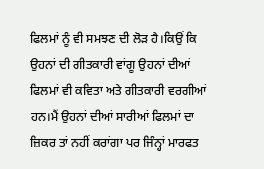ਫਿਲਮਾਂ ਨੂੰ ਵੀ ਸਮਝਣ ਦੀ ਲੋੜ ਹੈ।ਕਿਉਂ ਕਿ ਉਹਨਾਂ ਦੀ ਗੀਤਕਾਰੀ ਵਾਂਗੂ ਉਹਨਾਂ ਦੀਆਂ ਫਿਲਮਾਂ ਵੀ ਕਵਿਤਾ ਅਤੇ ਗੀਤਕਾਰੀ ਵਰਗੀਆਂ ਹਨ।ਮੈਂ ਉਹਨਾਂ ਦੀਆਂ ਸਾਰੀਆਂ ਫਿਲਮਾਂ ਦਾ ਜ਼ਿਕਰ ਤਾਂ ਨਹੀਂ ਕਰਾਂਗਾ ਪਰ ਜਿੰਨ੍ਹਾਂ ਮਾਰਫਤ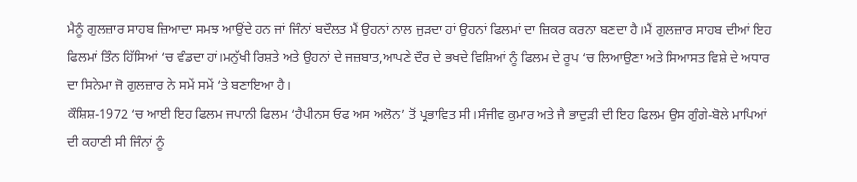ਮੈਨੂੰ ਗੁਲਜ਼ਾਰ ਸਾਹਬ ਜ਼ਿਆਦਾ ਸਮਝ ਆਉਂਦੇ ਹਨ ਜਾਂ ਜਿੰਨਾਂ ਬਦੌਲਤ ਮੈਂ ਉਹਨਾਂ ਨਾਲ ਜੁੜਦਾ ਹਾਂ ਉਹਨਾਂ ਫਿਲਮਾਂ ਦਾ ਜ਼ਿਕਰ ਕਰਨਾ ਬਣਦਾ ਹੈ।ਮੈਂ ਗੁਲਜ਼ਾਰ ਸਾਹਬ ਦੀਆਂ ਇਹ ਫਿਲਮਾਂ ਤਿੰਨ ਹਿੱਸਿਆਂ ‘ਚ ਵੰਡਦਾ ਹਾਂ।ਮਨੁੱਖੀ ਰਿਸ਼ਤੇ ਅਤੇ ਉਹਨਾਂ ਦੇ ਜਜ਼ਬਾਤ,ਆਪਣੇ ਦੌਰ ਦੇ ਭਖਦੇ ਵਿਸ਼ਿਆਂ ਨੂੰ ਫਿਲਮ ਦੇ ਰੂਪ ‘ਚ ਲਿਆਉਣਾ ਅਤੇ ਸਿਆਸਤ ਵਿਸ਼ੇ ਦੇ ਅਧਾਰ ਦਾ ਸਿਨੇਮਾ ਜੋ ਗੁਲਜ਼ਾਰ ਨੇ ਸਮੇਂ ਸਮੇਂ ‘ਤੇ ਬਣਾਇਆ ਹੈ।
ਕੌਸ਼ਿਸ਼-1972 ‘ਚ ਆਈ ਇਹ ਫਿਲਮ ਜਪਾਨੀ ਫਿਲਮ ‘ਹੈਪੀਨਸ ਓਫ ਅਸ ਅਲੋਨ’ ਤੋਂ ਪ੍ਰਭਾਵਿਤ ਸੀ।ਸੰਜੀਵ ਕੁਮਾਰ ਅਤੇ ਜੈ ਭਾਦੁੜੀ ਦੀ ਇਹ ਫਿਲਮ ਉਸ ਗੁੰਗੇ-ਬੋਲੇ ਮਾਪਿਆਂ ਦੀ ਕਹਾਣੀ ਸੀ ਜਿੰਨਾਂ ਨੂੰ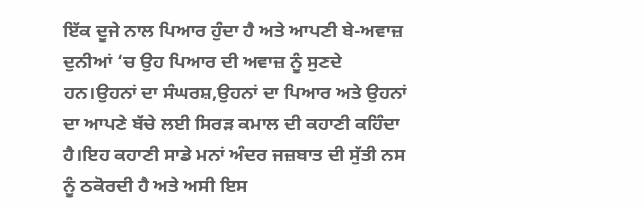ਇੱਕ ਦੂਜੇ ਨਾਲ ਪਿਆਰ ਹੁੰਦਾ ਹੈ ਅਤੇ ਆਪਣੀ ਬੇ-ਅਵਾਜ਼ ਦੁਨੀਆਂ ‘ਚ ਉਹ ਪਿਆਰ ਦੀ ਅਵਾਜ਼ ਨੂੰ ਸੁਣਦੇ ਹਨ।ਉਹਨਾਂ ਦਾ ਸੰਘਰਸ਼,ਉਹਨਾਂ ਦਾ ਪਿਆਰ ਅਤੇ ਉਹਨਾਂ ਦਾ ਆਪਣੇ ਬੱਚੇ ਲਈ ਸਿਰੜ ਕਮਾਲ ਦੀ ਕਹਾਣੀ ਕਹਿੰਦਾ ਹੈ।ਇਹ ਕਹਾਣੀ ਸਾਡੇ ਮਨਾਂ ਅੰਦਰ ਜਜ਼ਬਾਤ ਦੀ ਸੁੱਤੀ ਨਸ ਨੂੰ ਠਕੋਰਦੀ ਹੈ ਅਤੇ ਅਸੀ ਇਸ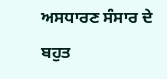ਅਸਧਾਰਣ ਸੰਸਾਰ ਦੇ ਬਹੁਤ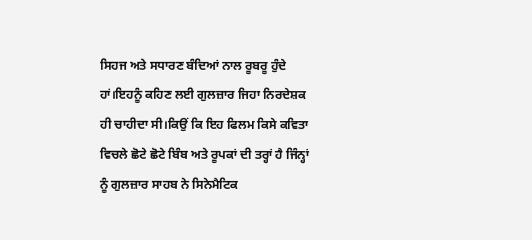ਸਿਹਜ ਅਤੇ ਸਧਾਰਣ ਬੰਦਿਆਂ ਨਾਲ ਰੂਬਰੂ ਹੁੰਦੇ ਹਾਂ।ਇਹਨੂੰ ਕਹਿਣ ਲਈ ਗੁਲਜ਼ਾਰ ਜਿਹਾ ਨਿਰਦੇਸ਼ਕ ਹੀ ਚਾਹੀਦਾ ਸੀ।ਕਿਉਂ ਕਿ ਇਹ ਫਿਲਮ ਕਿਸੇ ਕਵਿਤਾ ਵਿਚਲੇ ਛੋਟੇ ਛੋਟੇ ਬਿੰਬ ਅਤੇ ਰੂਪਕਾਂ ਦੀ ਤਰ੍ਹਾਂ ਹੈ ਜਿੰਨ੍ਹਾਂ ਨੂੰ ਗੁਲਜ਼ਾਰ ਸਾਹਬ ਨੇ ਸਿਨੇਮੈਟਿਕ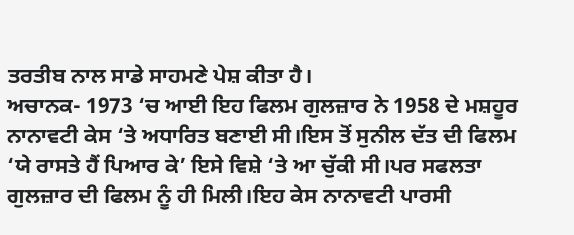ਤਰਤੀਬ ਨਾਲ ਸਾਡੇ ਸਾਹਮਣੇ ਪੇਸ਼ ਕੀਤਾ ਹੈ।
ਅਚਾਨਕ- 1973 ‘ਚ ਆਈ ਇਹ ਫਿਲਮ ਗੁਲਜ਼ਾਰ ਨੇ 1958 ਦੇ ਮਸ਼ਹੂਰ ਨਾਨਾਵਟੀ ਕੇਸ ‘ਤੇ ਅਧਾਰਿਤ ਬਣਾਈ ਸੀ।ਇਸ ਤੋਂ ਸੁਨੀਲ ਦੱਤ ਦੀ ਫਿਲਮ ‘ਯੇ ਰਾਸਤੇ ਹੈਂ ਪਿਆਰ ਕੇ’ ਇਸੇ ਵਿਸ਼ੇ ‘ਤੇ ਆ ਚੁੱਕੀ ਸੀ।ਪਰ ਸਫਲਤਾ ਗੁਲਜ਼ਾਰ ਦੀ ਫਿਲਮ ਨੂੰ ਹੀ ਮਿਲੀ।ਇਹ ਕੇਸ ਨਾਨਾਵਟੀ ਪਾਰਸੀ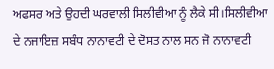ਅਫਸਰ ਅਤੇ ਉਹਦੀ ਘਰਵਾਲੀ ਸਿਲੀਵੀਆ ਨੂੰ ਲੈਕੇ ਸੀ।ਸਿਲੀਵੀਆ ਦੇ ਨਜਾਇਜ਼ ਸਬੰਧ ਨਾਨਾਵਟੀ ਦੇ ਦੋਸਤ ਨਾਲ ਸਨ ਜੋ ਨਾਨਾਵਟੀ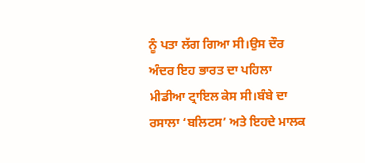ਨੂੰ ਪਤਾ ਲੱਗ ਗਿਆ ਸੀ।ਉਸ ਦੌਰ ਅੰਦਰ ਇਹ ਭਾਰਤ ਦਾ ਪਹਿਲਾ ਮੀਡੀਆ ਟ੍ਰਾਇਲ ਕੇਸ ਸੀ।ਬੰਬੇ ਦਾ ਰਸਾਲਾ ‘ਬਲਿਟਸ’ ਅਤੇ ਇਹਦੇ ਮਾਲਕ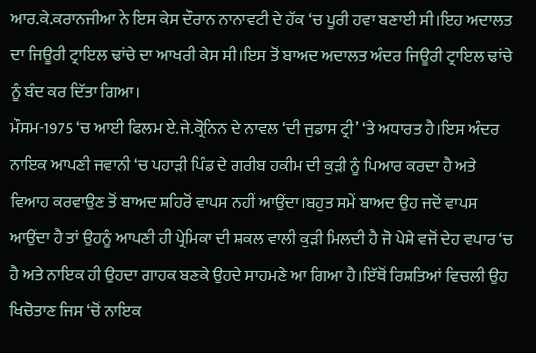ਆਰ.ਕੇ.ਕਰਾਨਜੀਆ ਨੇ ਇਸ ਕੇਸ ਦੌਰਾਨ ਨਾਨਾਵਟੀ ਦੇ ਹੱਕ ‘ਚ ਪੂਰੀ ਹਵਾ ਬਣਾਈ ਸੀ।ਇਹ ਅਦਾਲਤ ਦਾ ਜਿਊਰੀ ਟ੍ਰਾਇਲ ਢਾਂਚੇ ਦਾ ਆਖਰੀ ਕੇਸ ਸੀ।ਇਸ ਤੋਂ ਬਾਅਦ ਅਦਾਲਤ ਅੰਦਰ ਜਿਊਰੀ ਟ੍ਰਾਇਲ ਢਾਂਚੇ ਨੂੰ ਬੰਦ ਕਰ ਦਿੱਤਾ ਗਿਆ।
ਮੌਸਮ-1975 ‘ਚ ਆਈ ਫਿਲਮ ਏ.ਜੇ.ਕ੍ਰੋਨਿਨ ਦੇ ਨਾਵਲ ‘ਦੀ ਜੁਡਾਸ ਟ੍ਰੀ’ ‘ਤੇ ਅਧਾਰਤ ਹੈ।ਇਸ ਅੰਦਰ ਨਾਇਕ ਆਪਣੀ ਜਵਾਨੀ ‘ਚ ਪਹਾੜੀ ਪਿੰਡ ਦੇ ਗਰੀਬ ਹਕੀਮ ਦੀ ਕੁੜੀ ਨੂੰ ਪਿਆਰ ਕਰਦਾ ਹੈ ਅਤੇ ਵਿਆਹ ਕਰਵਾਉਣ ਤੋਂ ਬਾਅਦ ਸ਼ਹਿਰੋਂ ਵਾਪਸ ਨਹੀਂ ਆਉਂਦਾ।ਬਹੁਤ ਸਮੇਂ ਬਾਅਦ ਉਹ ਜਦੋਂ ਵਾਪਸ ਆਉਂਦਾ ਹੈ ਤਾਂ ਉਹਨੂੰ ਆਪਣੀ ਹੀ ਪ੍ਰੇਮਿਕਾ ਦੀ ਸ਼ਕਲ ਵਾਲੀ ਕੁੜੀ ਮਿਲਦੀ ਹੈ ਜੋ ਪੇਸ਼ੇ ਵਜੋਂ ਦੇਹ ਵਪਾਰ ‘ਚ ਹੈ ਅਤੇ ਨਾਇਕ ਹੀ ਉਹਦਾ ਗਾਹਕ ਬਣਕੇ ਉਹਦੇ ਸਾਹਮਣੇ ਆ ਗਿਆ ਹੈ।ਇੱਥੋਂ ਰਿਸ਼ਤਿਆਂ ਵਿਚਲੀ ਉਹ ਖਿਚੋਤਾਣ ਜਿਸ ‘ਚੋਂ ਨਾਇਕ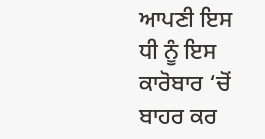ਆਪਣੀ ਇਸ ਧੀ ਨੂੰ ਇਸ ਕਾਰੋਬਾਰ ‘ਚੋਂ ਬਾਹਰ ਕਰ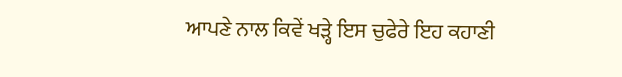ਆਪਣੇ ਨਾਲ ਕਿਵੇਂ ਖੜ੍ਹੇ ਇਸ ਚੁਫੇਰੇ ਇਹ ਕਹਾਣੀ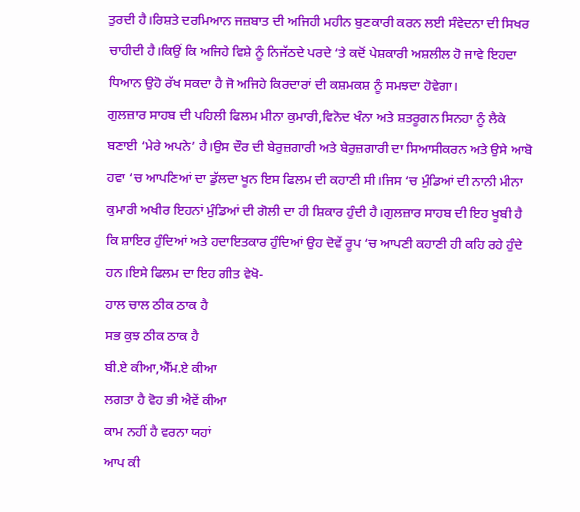ਤੁਰਦੀ ਹੈ।ਰਿਸ਼ਤੇ ਦਰਮਿਆਨ ਜਜ਼ਬਾਤ ਦੀ ਅਜਿਹੀ ਮਹੀਨ ਬੁਣਕਾਰੀ ਕਰਨ ਲਈ ਸੰਵੇਦਨਾ ਦੀ ਸਿਖਰ ਚਾਹੀਦੀ ਹੈ।ਕਿਉਂ ਕਿ ਅਜਿਹੇ ਵਿਸ਼ੇ ਨੂੰ ਨਿਜੱਠਦੇ ਪਰਦੇ ‘ਤੇ ਕਦੋਂ ਪੇਸ਼ਕਾਰੀ ਅਸ਼ਲੀਲ ਹੋ ਜਾਵੇ ਇਹਦਾ ਧਿਆਨ ਉਹੋ ਰੱਖ ਸਕਦਾ ਹੈ ਜੋ ਅਜਿਹੇ ਕਿਰਦਾਰਾਂ ਦੀ ਕਸ਼ਮਕਸ਼ ਨੂੰ ਸਮਝਦਾ ਹੋਵੇਗਾ।
ਗੁਲਜ਼ਾਰ ਸਾਹਬ ਦੀ ਪਹਿਲੀ ਫਿਲਮ ਮੀਨਾ ਕੁਮਾਰੀ,ਵਿਨੋਦ ਖੰਨਾ ਅਤੇ ਸ਼ਤਰੂਗਨ ਸਿਨਹਾ ਨੂੰ ਲੈਕੇ ਬਣਾਈ ‘ਮੇਰੇ ਅਪਨੇ’ ਹੈ।ਉਸ ਦੌਰ ਦੀ ਬੇਰੁਜ਼ਗਾਰੀ ਅਤੇ ਬੇਰੁਜ਼ਗਾਰੀ ਦਾ ਸਿਆਸੀਕਰਨ ਅਤੇ ਉਸੇ ਆਬੋ ਹਵਾ ‘ਚ ਆਪਣਿਆਂ ਦਾ ਡੁੱਲਦਾ ਖੂਨ ਇਸ ਫਿਲਮ ਦੀ ਕਹਾਣੀ ਸੀ।ਜਿਸ ‘ਚ ਮੁੰਡਿਆਂ ਦੀ ਨਾਨੀ ਮੀਨਾ ਕੁਮਾਰੀ ਅਖੀਰ ਇਹਨਾਂ ਮੁੰਡਿਆਂ ਦੀ ਗੋਲੀ ਦਾ ਹੀ ਸ਼ਿਕਾਰ ਹੁੰਦੀ ਹੈ।ਗੁਲਜ਼ਾਰ ਸਾਹਬ ਦੀ ਇਹ ਖੂਬੀ ਹੈ ਕਿ ਸ਼ਾਇਰ ਹੁੰਦਿਆਂ ਅਤੇ ਹਦਾਇਤਕਾਰ ਹੁੰਦਿਆਂ ਉਹ ਦੋਵੇਂ ਰੂਪ ‘ਚ ਆਪਣੀ ਕਹਾਣੀ ਹੀ ਕਹਿ ਰਹੇ ਹੁੰਦੇ ਹਨ।ਇਸੇ ਫਿਲਮ ਦਾ ਇਹ ਗੀਤ ਵੇਖੋ-
ਹਾਲ ਚਾਲ ਠੀਕ ਠਾਕ ਹੈ
ਸਭ ਕੁਝ ਠੀਕ ਠਾਕ ਹੈ
ਬੀ.ਏ ਕੀਆ,ਐੱਮ.ਏ ਕੀਆ
ਲਗਤਾ ਹੈ ਵੋਹ ਭੀ ਐਵੇਂ ਕੀਆ
ਕਾਮ ਨਹੀਂ ਹੈ ਵਰਨਾ ਯਹਾਂ
ਆਪ ਕੀ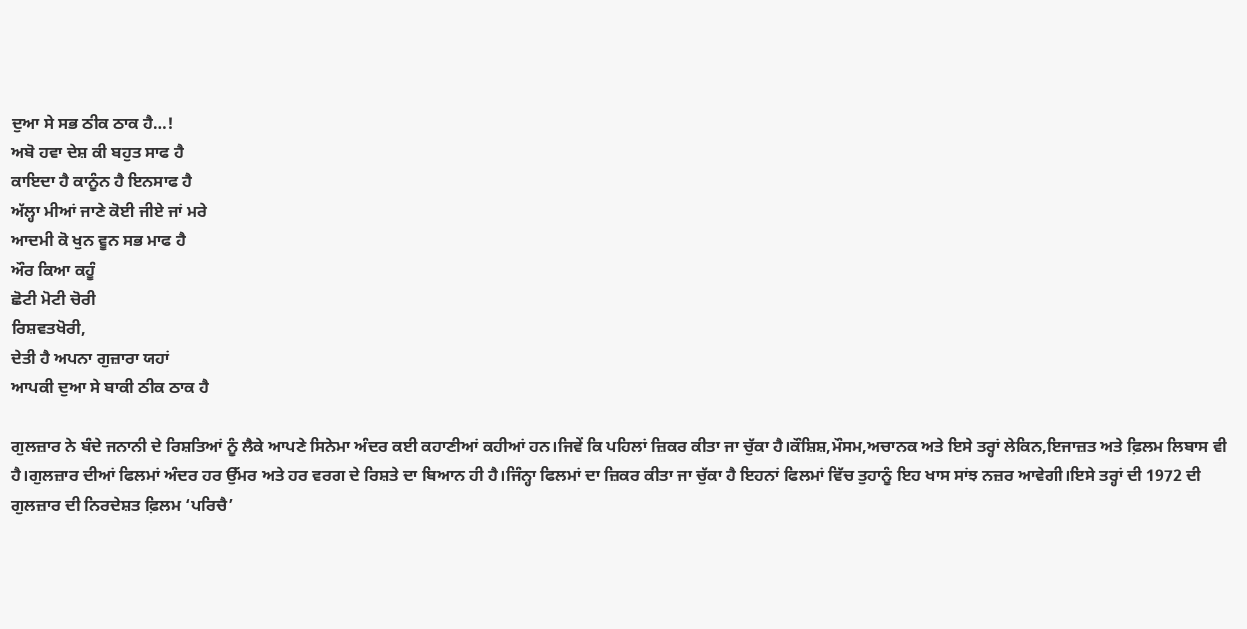ਦੁਆ ਸੇ ਸਭ ਠੀਕ ਠਾਕ ਹੈ…!
ਅਬੋ ਹਵਾ ਦੇਸ਼ ਕੀ ਬਹੁਤ ਸਾਫ ਹੈ
ਕਾਇਦਾ ਹੈ ਕਾਨੂੰਨ ਹੈ ਇਨਸਾਫ ਹੈ
ਅੱਲ੍ਹਾ ਮੀਆਂ ਜਾਣੇ ਕੋਈ ਜੀਏ ਜਾਂ ਮਰੇ
ਆਦਮੀ ਕੋ ਖੁਨ ਵੂਨ ਸਭ ਮਾਫ ਹੈ
ਔਰ ਕਿਆ ਕਹੂੰ
ਛੋਟੀ ਮੋਟੀ ਚੋਰੀ
ਰਿਸ਼ਵਤਖੋਰੀ,
ਦੇਤੀ ਹੈ ਅਪਨਾ ਗੁਜ਼ਾਰਾ ਯਹਾਂ
ਆਪਕੀ ਦੁਆ ਸੇ ਬਾਕੀ ਠੀਕ ਠਾਕ ਹੈ

ਗੁਲਜ਼ਾਰ ਨੇ ਬੰਦੇ ਜਨਾਨੀ ਦੇ ਰਿਸ਼ਤਿਆਂ ਨੂੰ ਲੈਕੇ ਆਪਣੇ ਸਿਨੇਮਾ ਅੰਦਰ ਕਈ ਕਹਾਣੀਆਂ ਕਹੀਆਂ ਹਨ।ਜਿਵੇਂ ਕਿ ਪਹਿਲਾਂ ਜ਼ਿਕਰ ਕੀਤਾ ਜਾ ਚੁੱਕਾ ਹੈ।ਕੌਸ਼ਿਸ਼,ਮੌਸਮ,ਅਚਾਨਕ ਅਤੇ ਇਸੇ ਤਰ੍ਹਾਂ ਲੇਕਿਨ,ਇਜਾਜ਼ਤ ਅਤੇ ਫ਼ਿਲਮ ਲਿਬਾਸ ਵੀ ਹੈ।ਗੁਲਜ਼ਾਰ ਦੀਆਂ ਫਿਲਮਾਂ ਅੰਦਰ ਹਰ ਉੱਮਰ ਅਤੇ ਹਰ ਵਰਗ ਦੇ ਰਿਸ਼ਤੇ ਦਾ ਬਿਆਨ ਹੀ ਹੈ।ਜਿੰਨ੍ਹਾ ਫਿਲਮਾਂ ਦਾ ਜ਼ਿਕਰ ਕੀਤਾ ਜਾ ਚੁੱਕਾ ਹੈ ਇਹਨਾਂ ਫਿਲਮਾਂ ਵਿੱਚ ਤੁਹਾਨੂੰ ਇਹ ਖਾਸ ਸਾਂਝ ਨਜ਼ਰ ਆਵੇਗੀ।ਇਸੇ ਤਰ੍ਹਾਂ ਦੀ 1972 ਦੀ ਗੁਲਜ਼ਾਰ ਦੀ ਨਿਰਦੇਸ਼ਤ ਫ਼ਿਲਮ ‘ਪਰਿਚੈ’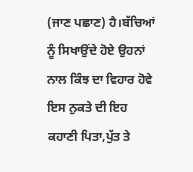(ਜਾਣ ਪਛਾਣ) ਹੈ।ਬੱਚਿਆਂ ਨੂੰ ਸਿਖਾਉਂਦੇ ਹੋਏ ਉਹਨਾਂ ਨਾਲ ਕਿੰਝ ਦਾ ਵਿਹਾਰ ਹੋਵੇ ਇਸ ਨੁਕਤੇ ਦੀ ਇਹ ਕਹਾਣੀ ਪਿਤਾ,ਪੁੱਤ ਤੇ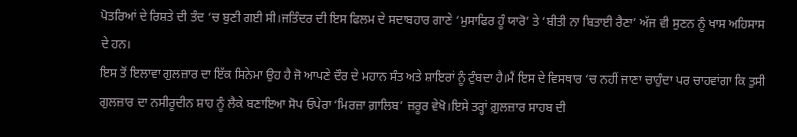ਪੋਤਰਿਆਂ ਦੇ ਰਿਸ਼ਤੇ ਦੀ ਤੰਦ ‘ਚ ਬੁਣੀ ਗਈ ਸੀ।ਜਤਿੰਦਰ ਦੀ ਇਸ ਫਿਲਮ ਦੇ ਸਦਾਬਹਾਰ ਗਾਣੇ ‘ਮੁਸਾਫਿਰ ਹੂੰ ਯਾਰੋ’ ਤੇ ‘ਬੀਤੀ ਨਾ ਬਿਤਾਈ ਰੈਣਾ’ ਅੱਜ ਵੀ ਸੁਣਨ ਨੂੰ ਖਾਸ ਅਹਿਸਾਸ ਦੇ ਹਨ।
ਇਸ ਤੋਂ ਇਲਾਵਾ ਗੁਲਜ਼ਾਰ ਦਾ ਇੱਕ ਸਿਨੇਮਾ ਉਹ ਹੈ ਜੋ ਆਪਣੇ ਦੌਰ ਦੇ ਮਹਾਨ ਸੰਤ ਅਤੇ ਸ਼ਾਇਰਾਂ ਨੂੰ ਟੁੰਬਦਾ ਹੈ।ਮੈਂ ਇਸ ਦੇ ਵਿਸਥਾਰ ‘ਚ ਨਹੀਂ ਜਾਣਾ ਚਾਹੁੰਦਾ ਪਰ ਚਾਹਵਾਂਗਾ ਕਿ ਤੁਸੀ ਗੁਲਜ਼ਾਰ ਦਾ ਨਸੀਰੂਦੀਨ ਸ਼ਾਹ ਨੂੰ ਲੈਕੇ ਬਣਾਇਆ ਸੋਪ ਓਪੇਰਾ ‘ਮਿਰਜ਼ਾ ਗ਼ਾਲਿਬ’ ਜ਼ਰੂਰ ਵੇਖੋ।ਇਸੇ ਤਰ੍ਹਾਂ ਗ਼ੁਲਜ਼ਾਰ ਸਾਹਬ ਦੀ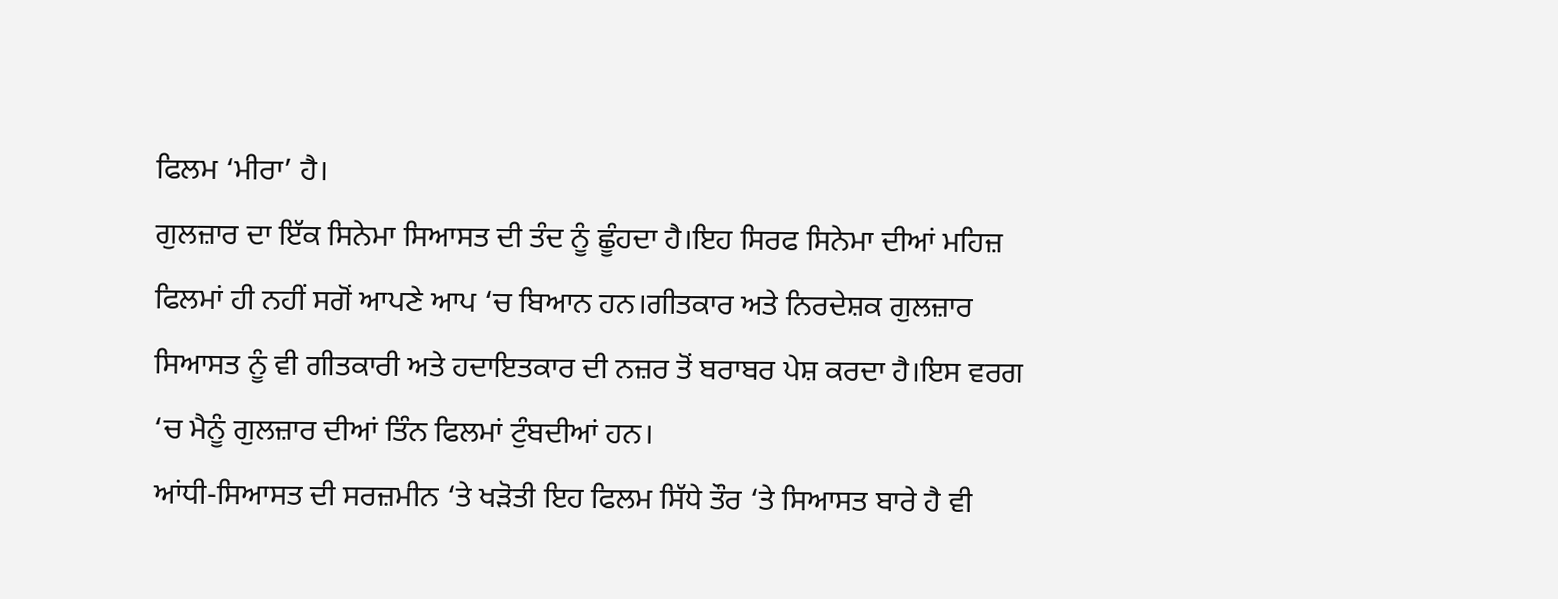ਫਿਲਮ ‘ਮੀਰਾ’ ਹੈ।
ਗੁਲਜ਼ਾਰ ਦਾ ਇੱਕ ਸਿਨੇਮਾ ਸਿਆਸਤ ਦੀ ਤੰਦ ਨੂੰ ਛੂੰਹਦਾ ਹੈ।ਇਹ ਸਿਰਫ ਸਿਨੇਮਾ ਦੀਆਂ ਮਹਿਜ਼ ਫਿਲਮਾਂ ਹੀ ਨਹੀਂ ਸਗੋਂ ਆਪਣੇ ਆਪ ‘ਚ ਬਿਆਨ ਹਨ।ਗੀਤਕਾਰ ਅਤੇ ਨਿਰਦੇਸ਼ਕ ਗੁਲਜ਼ਾਰ ਸਿਆਸਤ ਨੂੰ ਵੀ ਗੀਤਕਾਰੀ ਅਤੇ ਹਦਾਇਤਕਾਰ ਦੀ ਨਜ਼ਰ ਤੋਂ ਬਰਾਬਰ ਪੇਸ਼ ਕਰਦਾ ਹੈ।ਇਸ ਵਰਗ ‘ਚ ਮੈਨੂੰ ਗੁਲਜ਼ਾਰ ਦੀਆਂ ਤਿੰਨ ਫਿਲਮਾਂ ਟੁੰਬਦੀਆਂ ਹਨ।
ਆਂਧੀ-ਸਿਆਸਤ ਦੀ ਸਰਜ਼ਮੀਨ ‘ਤੇ ਖੜੋਤੀ ਇਹ ਫਿਲਮ ਸਿੱਧੇ ਤੌਰ ‘ਤੇ ਸਿਆਸਤ ਬਾਰੇ ਹੈ ਵੀ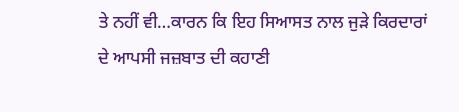ਤੇ ਨਹੀਂ ਵੀ…ਕਾਰਨ ਕਿ ਇਹ ਸਿਆਸਤ ਨਾਲ ਜੁੜੇ ਕਿਰਦਾਰਾਂ ਦੇ ਆਪਸੀ ਜਜ਼ਬਾਤ ਦੀ ਕਹਾਣੀ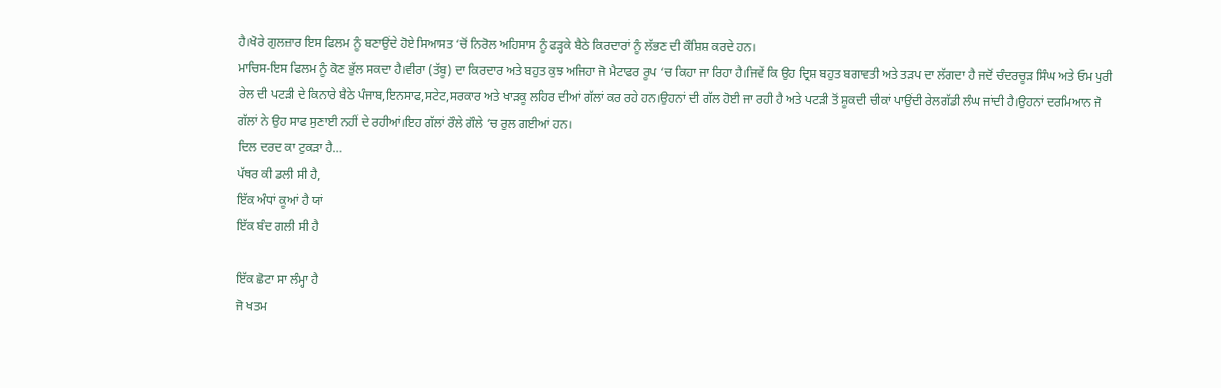ਹੈ।ਖੋਰੇ ਗੁਲਜ਼ਾਰ ਇਸ ਫਿਲਮ ਨੂੰ ਬਣਾਉਂਦੇ ਹੋਏ ਸਿਆਸਤ ‘ਚੋਂ ਨਿਰੋਲ ਅਹਿਸਾਸ ਨੂੰ ਫੜ੍ਹਕੇ ਬੈਠੇ ਕਿਰਦਾਰਾਂ ਨੂੰ ਲੱਭਣ ਦੀ ਕੌਸ਼ਿਸ਼ ਕਰਦੇ ਹਨ।
ਮਾਚਿਸ-ਇਸ ਫਿਲਮ ਨੂੰ ਕੋਣ ਭੁੱਲ ਸਕਦਾ ਹੈ।ਵੀਰਾ (ਤੱਬੂ) ਦਾ ਕਿਰਦਾਰ ਅਤੇ ਬਹੁਤ ਕੁਝ ਅਜਿਹਾ ਜੋ ਮੈਟਾਫਰ ਰੂਪ ‘ਚ ਕਿਹਾ ਜਾ ਰਿਹਾ ਹੈ।ਜਿਵੇਂ ਕਿ ਉਹ ਦ੍ਰਿਸ਼ ਬਹੁਤ ਬਗਾਵਤੀ ਅਤੇ ਤੜਪ ਦਾ ਲੱਗਦਾ ਹੈ ਜਦੋਂ ਚੰਦਰਚੂੜ ਸਿੰਘ ਅਤੇ ਓਮ ਪੁਰੀ ਰੇਲ ਦੀ ਪਟੜੀ ਦੇ ਕਿਨਾਰੇ ਬੈਠੇ ਪੰਜਾਬ,ਇਨਸਾਫ,ਸਟੇਟ,ਸਰਕਾਰ ਅਤੇ ਖਾੜਕੂ ਲਹਿਰ ਦੀਆਂ ਗੱਲਾਂ ਕਰ ਰਹੇ ਹਨ।ਉਹਨਾਂ ਦੀ ਗੱਲ ਹੋਈ ਜਾ ਰਹੀ ਹੈ ਅਤੇ ਪਟੜੀ ਤੋਂ ਸ਼ੂਕਦੀ ਚੀਕਾਂ ਪਾਉਂਦੀ ਰੇਲਗੱਡੀ ਲੰਘ ਜਾਂਦੀ ਹੈ।ਉਹਨਾਂ ਦਰਮਿਆਨ ਜੋ ਗੱਲਾਂ ਨੇ ਉਹ ਸਾਫ ਸੁਣਾਈ ਨਹੀਂ ਦੇ ਰਹੀਆਂ।ਇਹ ਗੱਲਾਂ ਰੌਲੇ ਗੌਲੇ ‘ਚ ਰੁਲ ਗਈਆਂ ਹਨ।
ਦਿਲ ਦਰਦ ਕਾ ਟੁਕੜਾ ਹੈ…
ਪੱਥਰ ਕੀ ਡਲੀ ਸੀ ਹੈ,
ਇੱਕ ਅੰਧਾਂ ਕੂਆਂ ਹੈ ਯਾਂ
ਇੱਕ ਬੰਦ ਗਲੀ ਸੀ ਹੈ

ਇੱਕ ਛੋਟਾ ਸਾ ਲੰਮ੍ਹਾ ਹੈ
ਜੋ ਖਤਮ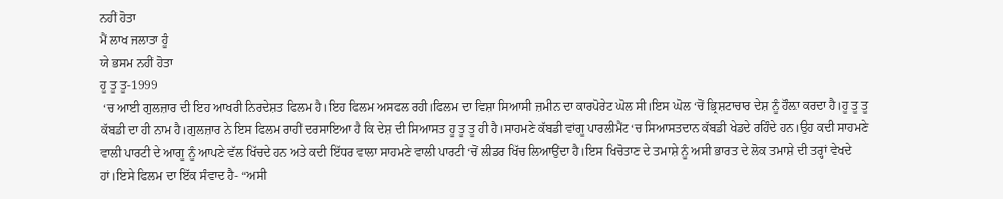ਨਹੀਂ ਹੋਤਾ
ਮੈਂ ਲਾਖ ਜਲਾਤਾ ਹੂੰ
ਯੇ ਭਸਮ ਨਹੀਂ ਹੋਤਾ
ਹੂ ਤੂ ਤੂ-1999
 ‘ਚ ਆਈ ਗੁਲਜ਼ਾਰ ਦੀ ਇਹ ਆਖਰੀ ਨਿਰਦੇਸ਼ਤ ਫਿਲਮ ਹੈ।ਇਹ ਫਿਲਮ ਅਸਫਲ ਰਹੀ।ਫਿਲਮ ਦਾ ਵਿਸ਼ਾ ਸਿਆਸੀ ਜ਼ਮੀਨ ਦਾ ਕਾਰਪੋਰੇਟ ਘੋਲ ਸੀ।ਇਸ ਘੋਲ ‘ਚੋਂ ਭ੍ਰਿਸ਼ਟਾਚਾਰ ਦੇਸ਼ ਨੂੰ ਹੌਲ਼ਾ ਕਰਦਾ ਹੈ।ਹੂ ਤੂ ਤੂ ਕੱਬਡੀ ਦਾ ਹੀ ਨਾਮ ਹੈ।ਗੁਲਜ਼ਾਰ ਨੇ ਇਸ ਫਿਲਮ ਰਾਹੀਂ ਦਰਸਾਇਆ ਹੈ ਕਿ ਦੇਸ਼ ਦੀ ਸਿਆਸਤ ਹੂ ਤੂ ਤੂ ਹੀ ਹੈ।ਸਾਹਮਣੇ ਕੱਬਡੀ ਵਾਂਗੂ ਪਾਰਲੀਮੈਂਟ ‘ਚ ਸਿਆਸਤਦਾਨ ਕੱਬਡੀ ਖੇਡਦੇ ਰਹਿੰਦੇ ਹਨ।ਉਹ ਕਦੀ ਸਾਹਮਣੇ ਵਾਲੀ ਪਾਰਟੀ ਦੇ ਆਗੂ ਨੂੰ ਆਪਣੇ ਵੱਲ ਖਿੱਚਦੇ ਹਨ ਅਤੇ ਕਦੀ ਇੱਧਰ ਵਾਲਾ ਸਾਹਮਣੇ ਵਾਲੀ ਪਾਰਟੀ ‘ਚੋਂ ਲੀਡਰ ਖਿੱਚ ਲਿਆਉਂਦਾ ਹੈ।ਇਸ ਖਿਚੋਤਾਣ ਦੇ ਤਮਾਸ਼ੇ ਨੂੰ ਅਸੀ ਭਾਰਤ ਦੇ ਲੋਕ ਤਮਾਸ਼ੇ ਦੀ ਤਰ੍ਹਾਂ ਵੇਖਦੇ ਹਾਂ।ਇਸੇ ਫਿਲਮ ਦਾ ਇੱਕ ਸੰਵਾਦ ਹੈ- “ਅਸੀ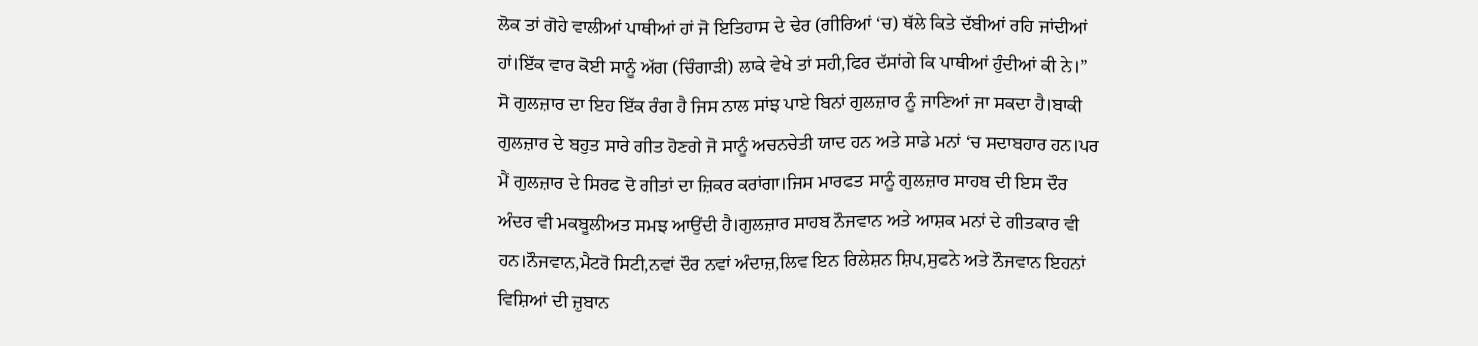ਲੋਕ ਤਾਂ ਗੋਹੇ ਵਾਲੀਆਂ ਪਾਥੀਆਂ ਹਾਂ ਜੋ ਇਤਿਹਾਸ ਦੇ ਢੇਰ (ਗੀਰਿਆਂ ‘ਚ) ਥੱਲੇ ਕਿਤੇ ਦੱਬੀਆਂ ਰਹਿ ਜਾਂਦੀਆਂ ਹਾਂ।ਇੱਕ ਵਾਰ ਕੋਈ ਸਾਨੂੰ ਅੱਗ (ਚਿੰਗਾੜੀ) ਲਾਕੇ ਵੇਖੇ ਤਾਂ ਸਹੀ,ਫਿਰ ਦੱਸਾਂਗੇ ਕਿ ਪਾਥੀਆਂ ਹੁੰਦੀਆਂ ਕੀ ਨੇ।”
ਸੋ ਗੁਲਜ਼ਾਰ ਦਾ ਇਹ ਇੱਕ ਰੰਗ ਹੈ ਜਿਸ ਨਾਲ ਸਾਂਝ ਪਾਏ ਬਿਨਾਂ ਗੁਲਜ਼ਾਰ ਨੂੰ ਜਾਣਿਆਂ ਜਾ ਸਕਦਾ ਹੈ।ਬਾਕੀ ਗੁਲਜ਼ਾਰ ਦੇ ਬਹੁਤ ਸਾਰੇ ਗੀਤ ਹੋਣਗੇ ਜੋ ਸਾਨੂੰ ਅਚਨਚੇਤੀ ਯਾਦ ਹਨ ਅਤੇ ਸਾਡੇ ਮਨਾਂ ‘ਚ ਸਦਾਬਹਾਰ ਹਨ।ਪਰ ਮੈਂ ਗੁਲਜ਼ਾਰ ਦੇ ਸਿਰਫ ਦੋ ਗੀਤਾਂ ਦਾ ਜ਼ਿਕਰ ਕਰਾਂਗਾ।ਜਿਸ ਮਾਰਫਤ ਸਾਨੂੰ ਗੁਲਜ਼ਾਰ ਸਾਹਬ ਦੀ ਇਸ ਦੌਰ ਅੰਦਰ ਵੀ ਮਕਬੂਲੀਅਤ ਸਮਝ ਆਉਂਦੀ ਹੈ।ਗੁਲਜ਼ਾਰ ਸਾਹਬ ਨੌਜਵਾਨ ਅਤੇ ਆਸ਼ਕ ਮਨਾਂ ਦੇ ਗੀਤਕਾਰ ਵੀ ਹਨ।ਨੌਜਵਾਨ,ਮੈਟਰੋ ਸਿਟੀ,ਨਵਾਂ ਦੌਰ ਨਵਾਂ ਅੰਦਾਜ਼,ਲਿਵ ਇਨ ਰਿਲੇਸ਼ਨ ਸ਼ਿਪ,ਸੁਫਨੇ ਅਤੇ ਨੌਜਵਾਨ ਇਹਨਾਂ ਵਿਸ਼ਿਆਂ ਦੀ ਜ਼ੁਬਾਨ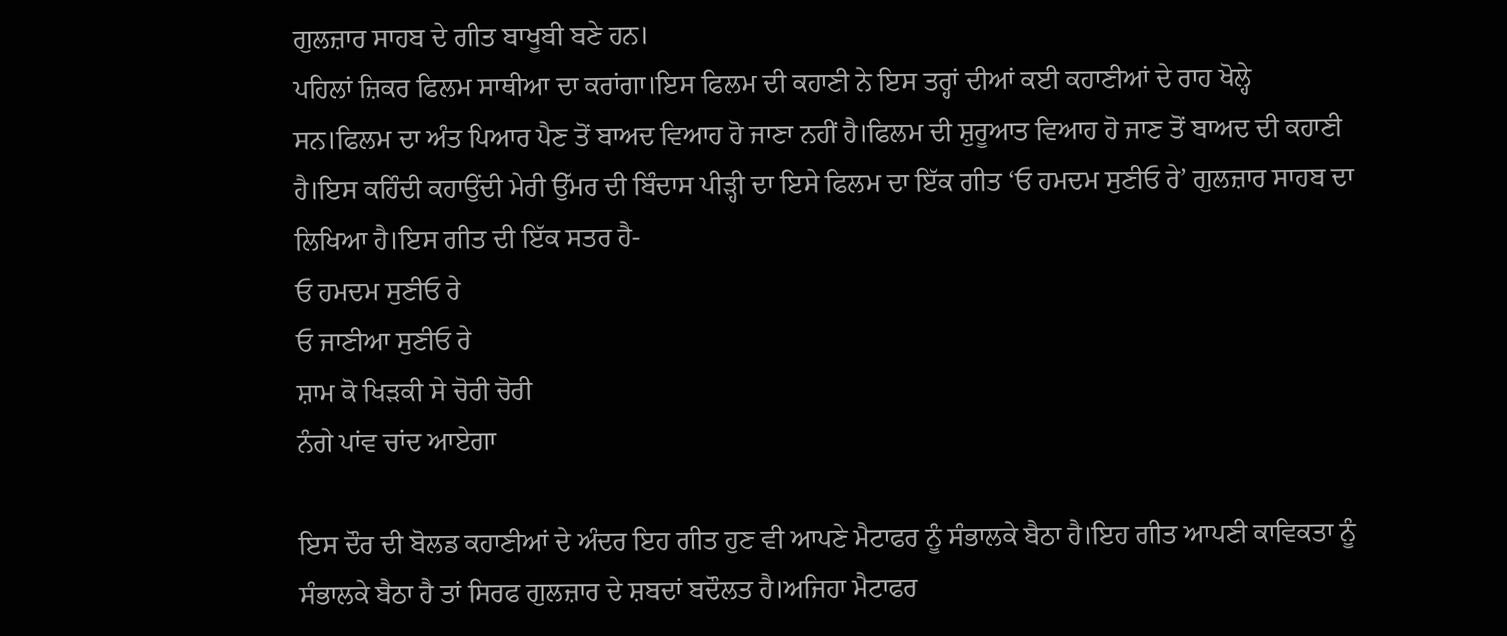ਗੁਲਜ਼ਾਰ ਸਾਹਬ ਦੇ ਗੀਤ ਬਾਖੂਬੀ ਬਣੇ ਹਨ।
ਪਹਿਲਾਂ ਜ਼ਿਕਰ ਫਿਲਮ ਸਾਥੀਆ ਦਾ ਕਰਾਂਗਾ।ਇਸ ਫਿਲਮ ਦੀ ਕਹਾਣੀ ਨੇ ਇਸ ਤਰ੍ਹਾਂ ਦੀਆਂ ਕਈ ਕਹਾਣੀਆਂ ਦੇ ਰਾਹ ਖੋਲ੍ਹੇ ਸਨ।ਫਿਲਮ ਦਾ ਅੰਤ ਪਿਆਰ ਪੈਣ ਤੋਂ ਬਾਅਦ ਵਿਆਹ ਹੋ ਜਾਣਾ ਨਹੀਂ ਹੈ।ਫਿਲਮ ਦੀ ਸ਼ੁਰੂਆਤ ਵਿਆਹ ਹੋ ਜਾਣ ਤੋਂ ਬਾਅਦ ਦੀ ਕਹਾਣੀ ਹੈ।ਇਸ ਕਹਿੰਦੀ ਕਹਾਉਂਦੀ ਮੇਰੀ ਉੱਮਰ ਦੀ ਬਿੰਦਾਸ ਪੀੜ੍ਹੀ ਦਾ ਇਸੇ ਫਿਲਮ ਦਾ ਇੱਕ ਗੀਤ ‘ਓ ਹਮਦਮ ਸੁਣੀਓ ਰੇ’ ਗੁਲਜ਼ਾਰ ਸਾਹਬ ਦਾ ਲਿਖਿਆ ਹੈ।ਇਸ ਗੀਤ ਦੀ ਇੱਕ ਸਤਰ ਹੈ-
ਓ ਹਮਦਮ ਸੁਣੀਓ ਰੇ
ਓ ਜਾਣੀਆ ਸੁਣੀਓ ਰੇ
ਸ਼ਾਮ ਕੋ ਖਿੜਕੀ ਸੇ ਚੋਰੀ ਚੋਰੀ
ਨੰਗੇ ਪਾਂਵ ਚਾਂਦ ਆਏਗਾ

ਇਸ ਦੌਰ ਦੀ ਬੋਲਡ ਕਹਾਣੀਆਂ ਦੇ ਅੰਦਰ ਇਹ ਗੀਤ ਹੁਣ ਵੀ ਆਪਣੇ ਮੈਟਾਫਰ ਨੂੰ ਸੰਭਾਲਕੇ ਬੈਠਾ ਹੈ।ਇਹ ਗੀਤ ਆਪਣੀ ਕਾਵਿਕਤਾ ਨੂੰ ਸੰਭਾਲਕੇ ਬੈਠਾ ਹੈ ਤਾਂ ਸਿਰਫ ਗੁਲਜ਼ਾਰ ਦੇ ਸ਼ਬਦਾਂ ਬਦੌਲਤ ਹੈ।ਅਜਿਹਾ ਮੈਟਾਫਰ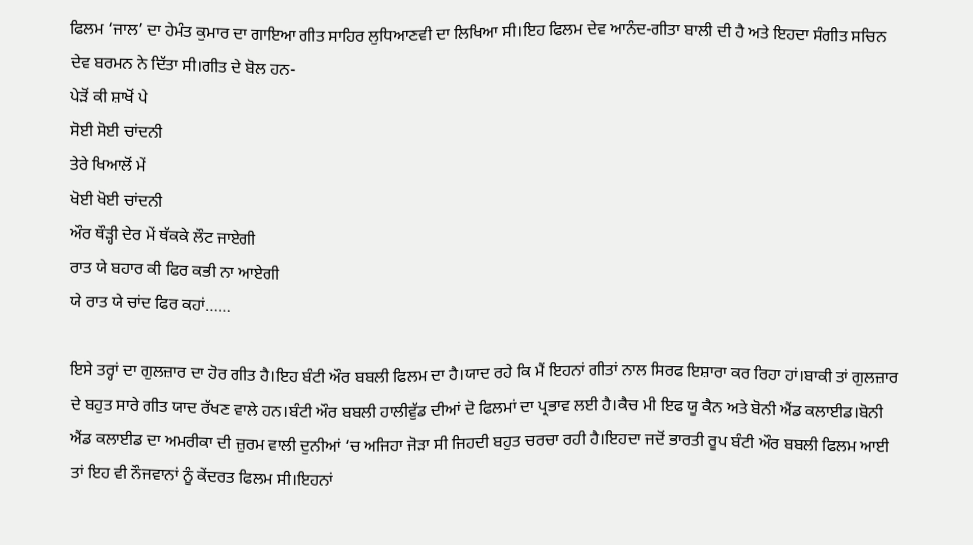ਫਿਲਮ ‘ਜਾਲ’ ਦਾ ਹੇਮੰਤ ਕੁਮਾਰ ਦਾ ਗਾਇਆ ਗੀਤ ਸਾਹਿਰ ਲੁਧਿਆਣਵੀ ਦਾ ਲਿਖਿਆ ਸੀ।ਇਹ ਫਿਲਮ ਦੇਵ ਆਨੰਦ-ਗੀਤਾ ਬਾਲੀ ਦੀ ਹੈ ਅਤੇ ਇਹਦਾ ਸੰਗੀਤ ਸਚਿਨ ਦੇਵ ਬਰਮਨ ਨੇ ਦਿੱਤਾ ਸੀ।ਗੀਤ ਦੇ ਬੋਲ ਹਨ-
ਪੇੜੋਂ ਕੀ ਸ਼ਾਖੋਂ ਪੇ
ਸੋਈ ਸੋਈ ਚਾਂਦਨੀ
ਤੇਰੇ ਖਿਆਲੋਂ ਮੇਂ
ਖੋਈ ਖੋਈ ਚਾਂਦਨੀ
ਔਰ ਥੌੜ੍ਹੀ ਦੇਰ ਮੇਂ ਥੱਕਕੇ ਲੌਟ ਜਾਏਗੀ
ਰਾਤ ਯੇ ਬਹਾਰ ਕੀ ਫਿਰ ਕਭੀ ਨਾ ਆਏਗੀ
ਯੇ ਰਾਤ ਯੇ ਚਾਂਦ ਫਿਰ ਕਹਾਂ……

ਇਸੇ ਤਰ੍ਹਾਂ ਦਾ ਗੁਲਜ਼ਾਰ ਦਾ ਹੋਰ ਗੀਤ ਹੈ।ਇਹ ਬੰਟੀ ਔਰ ਬਬਲੀ ਫਿਲਮ ਦਾ ਹੈ।ਯਾਦ ਰਹੇ ਕਿ ਮੈਂ ਇਹਨਾਂ ਗੀਤਾਂ ਨਾਲ ਸਿਰਫ ਇਸ਼ਾਰਾ ਕਰ ਰਿਹਾ ਹਾਂ।ਬਾਕੀ ਤਾਂ ਗੁਲਜ਼ਾਰ ਦੇ ਬਹੁਤ ਸਾਰੇ ਗੀਤ ਯਾਦ ਰੱਖਣ ਵਾਲੇ ਹਨ।ਬੰਟੀ ਔਰ ਬਬਲੀ ਹਾਲੀਵੁੱਡ ਦੀਆਂ ਦੋ ਫਿਲਮਾਂ ਦਾ ਪ੍ਰਭਾਵ ਲਈ ਹੈ।ਕੈਚ ਮੀ ਇਫ ਯੂ ਕੈਨ ਅਤੇ ਬੋਨੀ ਐਂਡ ਕਲਾਈਡ।ਬੋਨੀ ਐਂਡ ਕਲਾਈਡ ਦਾ ਅਮਰੀਕਾ ਦੀ ਜ਼ੁਰਮ ਵਾਲੀ ਦੁਨੀਆਂ ‘ਚ ਅਜਿਹਾ ਜੋੜਾ ਸੀ ਜਿਹਦੀ ਬਹੁਤ ਚਰਚਾ ਰਹੀ ਹੈ।ਇਹਦਾ ਜਦੋਂ ਭਾਰਤੀ ਰੂਪ ਬੰਟੀ ਔਰ ਬਬਲੀ ਫਿਲਮ ਆਈ ਤਾਂ ਇਹ ਵੀ ਨੌਜਵਾਨਾਂ ਨੂੰ ਕੇਂਦਰਤ ਫਿਲਮ ਸੀ।ਇਹਨਾਂ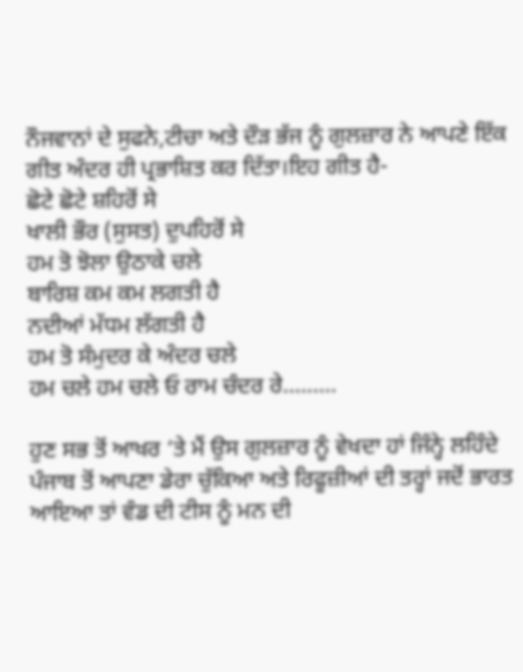ਨੌਜਵਾਨਾਂ ਦੇ ਸੁਫਨੇ,ਟੀਚਾ ਅਤੇ ਦੌੜ ਭੱਜ ਨੂੰ ਗੁਲਜ਼ਾਰ ਨੇ ਆਪਣੇ ਇੱਕ ਗੀਤ ਅੰਦਰ ਹੀ ਪ੍ਰਭਾਸ਼ਿਤ ਕਰ ਦਿੱਤਾ।ਇਹ ਗੀਤ ਹੈ-
ਛੋਟੇ ਛੋਟੇ ਸ਼ਹਿਰੋਂ ਸੇ
ਖਾਲੀ ਭੌਰ (ਸੁਸਤ) ਦੁਪਹਿਰੋਂ ਸੇ
ਹਮ ਤੋ ਝੋਲਾ ਉਠਾਕੇ ਚਲੇ
ਬਾਰਿਸ਼ ਕਮ ਕਮ ਲਗਤੀ ਹੈ
ਨਦੀਆਂ ਮੱਧਮ ਲੱਗਤੀ ਹੈ
ਹਮ ਤੋ ਸੰਮੁਦਰ ਕੇ ਅੰਦਰ ਚਲੇ
ਹਮ ਚਲੇ ਹਮ ਚਲੇ ਓ ਰਾਮ ਚੰਦਰ ਰੇ………

ਹੁਣ ਸਭ ਤੋਂ ਆਖਰ ‘ਤੇ ਮੈਂ ਉਸ ਗੁਲਜ਼ਾਰ ਨੂੰ ਵੇਖਦਾ ਹਾਂ ਜਿੰਨ੍ਹੇ ਲਹਿੰਦੇ ਪੰਜਾਬ ਤੋਂ ਆਪਣਾ ਡੇਰਾ ਚੁੱਕਿਆ ਅਤੇ ਰਿਫੂਜ਼ੀਆਂ ਦੀ ਤਰ੍ਹਾਂ ਜਦੋਂ ਭਾਰਤ ਆਇਆ ਤਾਂ ਵੰਡ ਦੀ ਟੀਸ ਨੂੰ ਮਨ ਦੀ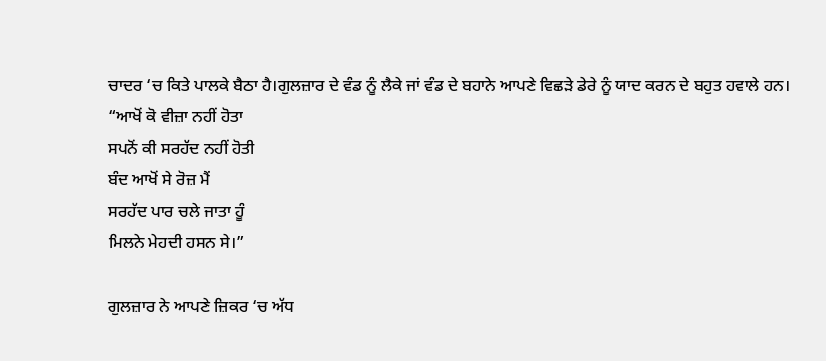ਚਾਦਰ ‘ਚ ਕਿਤੇ ਪਾਲਕੇ ਬੈਠਾ ਹੈ।ਗੁਲਜ਼ਾਰ ਦੇ ਵੰਡ ਨੂੰ ਲੈਕੇ ਜਾਂ ਵੰਡ ਦੇ ਬਹਾਨੇ ਆਪਣੇ ਵਿਛੜੇ ਡੇਰੇ ਨੂੰ ਯਾਦ ਕਰਨ ਦੇ ਬਹੁਤ ਹਵਾਲੇ ਹਨ।
“ਆਖੋਂ ਕੋ ਵੀਜ਼ਾ ਨਹੀਂ ਹੋਤਾ
ਸਪਨੋਂ ਕੀ ਸਰਹੱਦ ਨਹੀਂ ਹੋਤੀ
ਬੰਦ ਆਖੋਂ ਸੇ ਰੋਜ਼ ਮੈਂ
ਸਰਹੱਦ ਪਾਰ ਚਲੇ ਜਾਤਾ ਹੂੰ
ਮਿਲਨੇ ਮੇਹਦੀ ਹਸਨ ਸੇ।”

ਗੁਲਜ਼ਾਰ ਨੇ ਆਪਣੇ ਜ਼ਿਕਰ ‘ਚ ਅੱਧ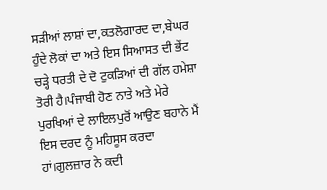ਸੜੀਆਂ ਲਾਸ਼ਾਂ ਦਾ,ਕਤਲੋਗਾਰਦ ਦਾ,ਬੇਘਰ ਹੁੰਦੇ ਲੋਕਾਂ ਦਾ ਅਤੇ ਇਸ ਸਿਆਸਤ ਦੀ ਭੇਂਟ ਚੜ੍ਹੇ ਧਰਤੀ ਦੇ ਦੋ ਟੁਕੜਿਆਂ ਦੀ ਗੱਲ ਹਮੇਸ਼ਾ ਤੋਰੀ ਹੈ।ਪੰਜਾਬੀ ਹੋਣ ਨਾਤੇ ਅਤੇ ਮੇਰੇ ਪੁਰਖਿਆਂ ਦੇ ਲਾਇਲਪੁਰੋਂ ਆਉਣ ਬਹਾਨੇ ਮੈਂ ਇਸ ਦਰਦ ਨੂੰ ਮਹਿਸੂਸ ਕਰਦਾ ਹਾਂ।ਗੁਲਜ਼ਾਰ ਨੇ ਕਦੀ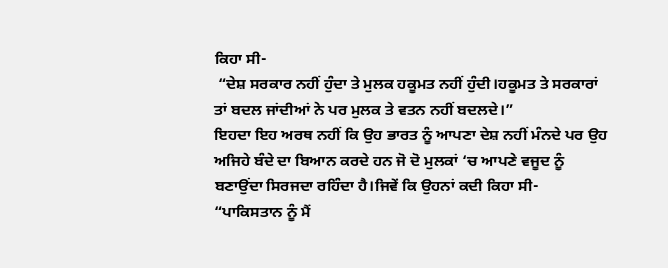ਕਿਹਾ ਸੀ-
 “ਦੇਸ਼ ਸਰਕਾਰ ਨਹੀਂ ਹੁੰਦਾ ਤੇ ਮੁਲਕ ਹਕੂਮਤ ਨਹੀਂ ਹੁੰਦੀ।ਹਕੂਮਤ ਤੇ ਸਰਕਾਰਾਂ ਤਾਂ ਬਦਲ ਜਾਂਦੀਆਂ ਨੇ ਪਰ ਮੁਲਕ ਤੇ ਵਤਨ ਨਹੀਂ ਬਦਲਦੇ।”
ਇਹਦਾ ਇਹ ਅਰਥ ਨਹੀਂ ਕਿ ਉਹ ਭਾਰਤ ਨੂੰ ਆਪਣਾ ਦੇਸ਼ ਨਹੀਂ ਮੰਨਦੇ ਪਰ ਉਹ ਅਜਿਹੇ ਬੰਦੇ ਦਾ ਬਿਆਨ ਕਰਦੇ ਹਨ ਜੋ ਦੋ ਮੁਲਕਾਂ ‘ਚ ਆਪਣੇ ਵਜੂਦ ਨੂੰ ਬਣਾਉਂਦਾ ਸਿਰਜਦਾ ਰਹਿੰਦਾ ਹੈ।ਜਿਵੇਂ ਕਿ ਉਹਨਾਂ ਕਦੀ ਕਿਹਾ ਸੀ-
“ਪਾਕਿਸਤਾਨ ਨੂੰ ਮੈਂ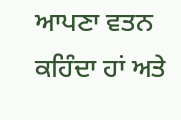ਆਪਣਾ ਵਤਨ ਕਹਿੰਦਾ ਹਾਂ ਅਤੇ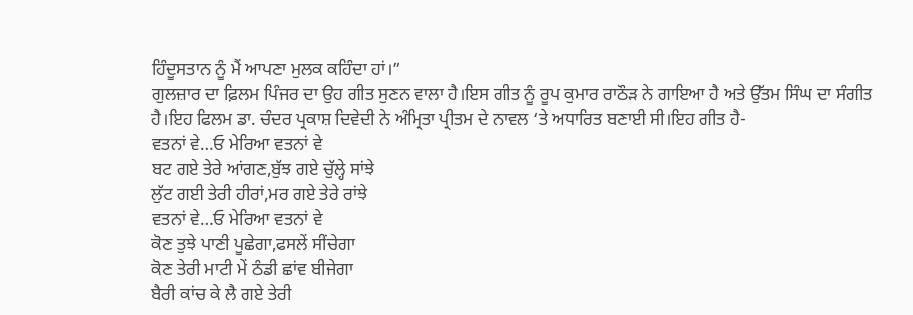ਹਿੰਦੂਸਤਾਨ ਨੂੰ ਮੈਂ ਆਪਣਾ ਮੁਲਕ ਕਹਿੰਦਾ ਹਾਂ।”
ਗੁਲਜ਼ਾਰ ਦਾ ਫ਼ਿਲਮ ਪਿੰਜਰ ਦਾ ਉਹ ਗੀਤ ਸੁਣਨ ਵਾਲਾ ਹੈ।ਇਸ ਗੀਤ ਨੂੰ ਰੂਪ ਕੁਮਾਰ ਰਾਠੌੜ ਨੇ ਗਾਇਆ ਹੈ ਅਤੇ ਉੱਤਮ ਸਿੰਘ ਦਾ ਸੰਗੀਤ ਹੈ।ਇਹ ਫਿਲਮ ਡਾ. ਚੰਦਰ ਪ੍ਰਕਾਸ਼ ਦਿਵੇਦੀ ਨੇ ਅੰਮ੍ਰਿਤਾ ਪ੍ਰੀਤਮ ਦੇ ਨਾਵਲ ‘ਤੇ ਅਧਾਰਿਤ ਬਣਾਈ ਸੀ।ਇਹ ਗੀਤ ਹੈ-
ਵਤਨਾਂ ਵੇ…ਓ ਮੇਰਿਆ ਵਤਨਾਂ ਵੇ
ਬਟ ਗਏ ਤੇਰੇ ਆਂਗਣ,ਬੁੱਝ ਗਏ ਚੁੱਲ੍ਹੇ ਸਾਂਝੇ
ਲੁੱਟ ਗਈ ਤੇਰੀ ਹੀਰਾਂ,ਮਰ ਗਏ ਤੇਰੇ ਰਾਂਝੇ
ਵਤਨਾਂ ਵੇ…ਓ ਮੇਰਿਆ ਵਤਨਾਂ ਵੇ
ਕੋਣ ਤੁਝੇ ਪਾਣੀ ਪੂਛੇਗਾ,ਫਸਲੇਂ ਸੀਂਚੇਗਾ
ਕੋਣ ਤੇਰੀ ਮਾਟੀ ਮੇਂ ਠੰਡੀ ਛਾਂਵ ਬੀਜੇਗਾ
ਬੈਰੀ ਕਾਂਚ ਕੇ ਲੈ ਗਏ ਤੇਰੀ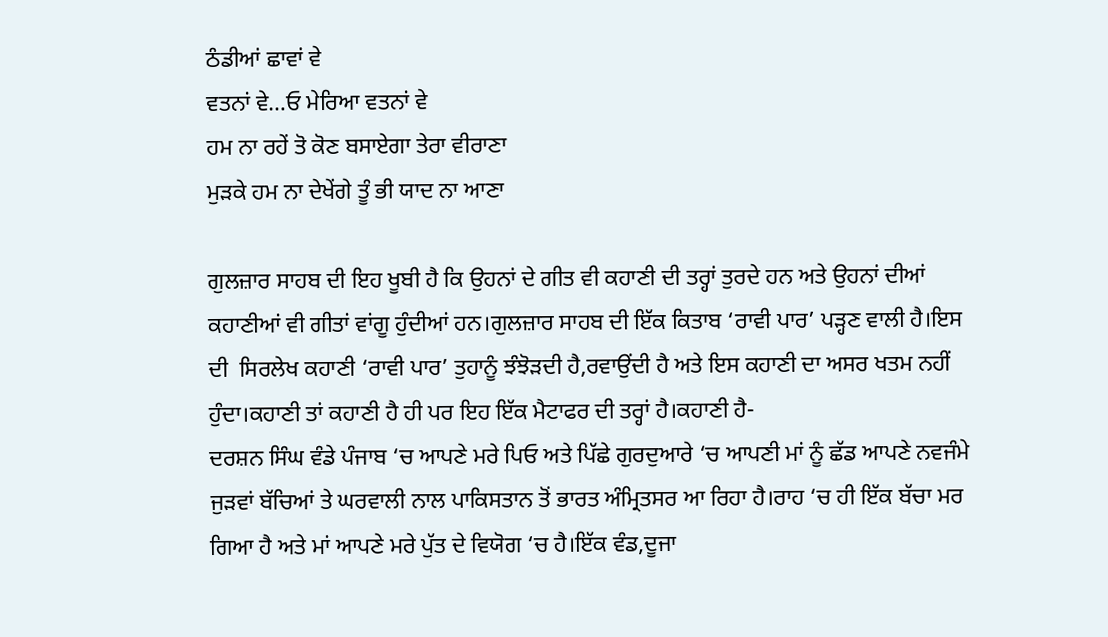ਠੰਡੀਆਂ ਛਾਵਾਂ ਵੇ
ਵਤਨਾਂ ਵੇ…ਓ ਮੇਰਿਆ ਵਤਨਾਂ ਵੇ
ਹਮ ਨਾ ਰਹੇਂ ਤੋ ਕੋਣ ਬਸਾਏਗਾ ਤੇਰਾ ਵੀਰਾਣਾ
ਮੁੜਕੇ ਹਮ ਨਾ ਦੇਖੇਂਗੇ ਤੂੰ ਭੀ ਯਾਦ ਨਾ ਆਣਾ

ਗੁਲਜ਼ਾਰ ਸਾਹਬ ਦੀ ਇਹ ਖੂਬੀ ਹੈ ਕਿ ਉਹਨਾਂ ਦੇ ਗੀਤ ਵੀ ਕਹਾਣੀ ਦੀ ਤਰ੍ਹਾਂ ਤੁਰਦੇ ਹਨ ਅਤੇ ਉਹਨਾਂ ਦੀਆਂ ਕਹਾਣੀਆਂ ਵੀ ਗੀਤਾਂ ਵਾਂਗੂ ਹੁੰਦੀਆਂ ਹਨ।ਗੁਲਜ਼ਾਰ ਸਾਹਬ ਦੀ ਇੱਕ ਕਿਤਾਬ ‘ਰਾਵੀ ਪਾਰ’ ਪੜ੍ਹਣ ਵਾਲੀ ਹੈ।ਇਸ ਦੀ  ਸਿਰਲੇਖ ਕਹਾਣੀ ‘ਰਾਵੀ ਪਾਰ’ ਤੁਹਾਨੂੰ ਝੰਝੋੜਦੀ ਹੈ,ਰਵਾਉਂਦੀ ਹੈ ਅਤੇ ਇਸ ਕਹਾਣੀ ਦਾ ਅਸਰ ਖਤਮ ਨਹੀਂ ਹੁੰਦਾ।ਕਹਾਣੀ ਤਾਂ ਕਹਾਣੀ ਹੈ ਹੀ ਪਰ ਇਹ ਇੱਕ ਮੈਟਾਫਰ ਦੀ ਤਰ੍ਹਾਂ ਹੈ।ਕਹਾਣੀ ਹੈ-
ਦਰਸ਼ਨ ਸਿੰਘ ਵੰਡੇ ਪੰਜਾਬ ‘ਚ ਆਪਣੇ ਮਰੇ ਪਿਓ ਅਤੇ ਪਿੱਛੇ ਗੁਰਦੁਆਰੇ ‘ਚ ਆਪਣੀ ਮਾਂ ਨੂੰ ਛੱਡ ਆਪਣੇ ਨਵਜੰਮੇ ਜੁੜਵਾਂ ਬੱਚਿਆਂ ਤੇ ਘਰਵਾਲੀ ਨਾਲ ਪਾਕਿਸਤਾਨ ਤੋਂ ਭਾਰਤ ਅੰਮ੍ਰਿਤਸਰ ਆ ਰਿਹਾ ਹੈ।ਰਾਹ ‘ਚ ਹੀ ਇੱਕ ਬੱਚਾ ਮਰ ਗਿਆ ਹੈ ਅਤੇ ਮਾਂ ਆਪਣੇ ਮਰੇ ਪੁੱਤ ਦੇ ਵਿਯੋਗ ‘ਚ ਹੈ।ਇੱਕ ਵੰਡ,ਦੂਜਾ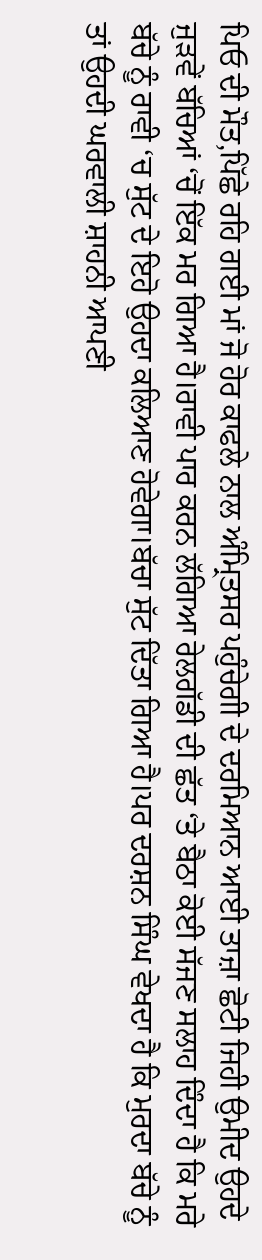ਪਿਓ ਦੀ ਮੌਤ,ਪਿੱਛੇ ਰਹਿ ਗਈ ਮਾਂ ਜੋ ਹੋਰ ਕਾਫਲੇ ਨਾਲ ਅੰਮ੍ਰਿਤਸਰ ਪਹੁੰਚੇਗੀ ਦੇ ਦਰਮਿਆਨ ਆਈ ਤਾਜ਼ਾ ਛੋਟੀ ਜਿਹੀ ਉਮੀਦ ਉਹਦੇ ਜੁੜਵੇਂ ਬੱਚਿਆਂ ‘ਚੋਂ ਇੱਕ ਮਰ ਗਿਆ ਹੈ।ਰਾਵੀ ਪਾਰ ਕਰਨ ਲੱਗਿਆ ਰੇਲਗੱਡੀ ਦੀ ਛੱਤ ‘ਤੇ ਬੈਠਾ ਕੋਈ ਸੱਜਣ ਸਲਾਹ ਦਿੰਦਾ ਹੈ ਕਿ ਮਰੇ ਬੱਚੇ ਨੂੰ ਰਾਵੀ ‘ਚ ਸੁੱਟ ਦੇ ਇਹੋ ਉਹਦਾ ਕਲਿਆਣ ਹੋਵੇਗਾ।ਬੱਚਾ ਸੁੱਟ ਦਿੱਤਾ ਗਿਆ ਹੈ।ਪਰ ਦਰਸ਼ਨ ਸਿੰਘ ਵੇਖਦਾ ਹੈ ਕਿ ਮੁਰਦਾ ਬੱਚੇ ਨੂੰ ਤਾਂ ਉਹਦੀ ਘਰਵਾਲੀ ਸ਼ਾਹਨੀ ਆਪਣੀ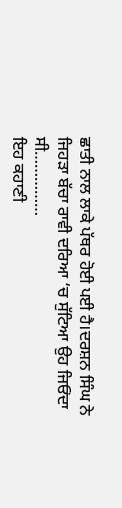ਛਾਤੀ ਨਾਲ ਲਾਕੇ ਪੱਥਰ ਹੋਈ ਪਈ ਹੈ।ਦਰਸ਼ਨ ਸਿੰਘ ਨੇ ਜਿਹੜਾ ਬੱਚਾ ਰਾਵੀ ਦਰਿਆ ‘ਚ ਸੁੱਟਿਆ ਉਹ ਜਿਓਂਦਾ ਸੀ……………
ਇਹ ਕਹਾਣੀ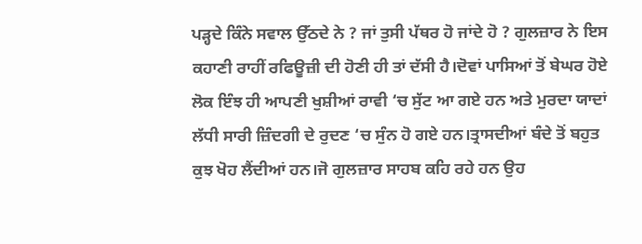ਪੜ੍ਹਦੇ ਕਿੰਨੇ ਸਵਾਲ ਉੱਠਦੇ ਨੇ ? ਜਾਂ ਤੁਸੀ ਪੱਥਰ ਹੋ ਜਾਂਦੇ ਹੋ ? ਗੁਲਜ਼ਾਰ ਨੇ ਇਸ ਕਹਾਣੀ ਰਾਹੀਂ ਰਫਿਊਜ਼ੀ ਦੀ ਹੋਣੀ ਹੀ ਤਾਂ ਦੱਸੀ ਹੈ।ਦੋਵਾਂ ਪਾਸਿਆਂ ਤੋਂ ਬੇਘਰ ਹੋਏ ਲੋਕ ਇੰਝ ਹੀ ਆਪਣੀ ਖੁਸ਼ੀਆਂ ਰਾਵੀ ‘ਚ ਸੁੱਟ ਆ ਗਏ ਹਨ ਅਤੇ ਮੁਰਦਾ ਯਾਦਾਂ ਲੱਧੀ ਸਾਰੀ ਜ਼ਿੰਦਗੀ ਦੇ ਰੁਦਣ ‘ਚ ਸੁੰਨ ਹੋ ਗਏ ਹਨ।ਤ੍ਰਾਸਦੀਆਂ ਬੰਦੇ ਤੋਂ ਬਹੁਤ ਕੁਝ ਖੋਹ ਲੈਂਦੀਆਂ ਹਨ।ਜੋ ਗੁਲਜ਼ਾਰ ਸਾਹਬ ਕਹਿ ਰਹੇ ਹਨ ਉਹ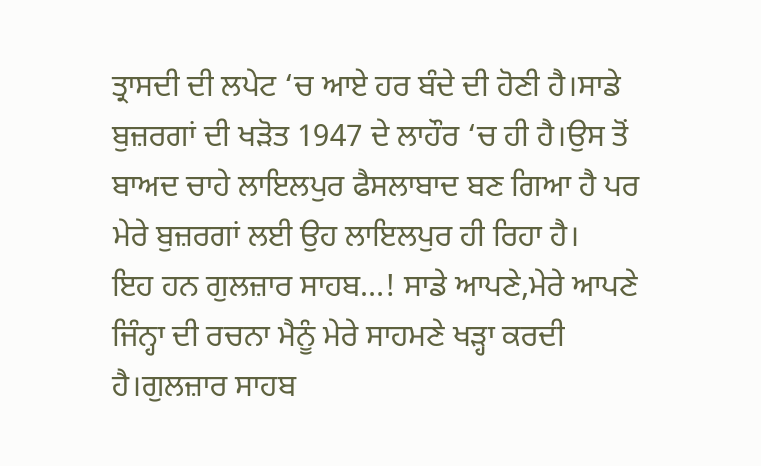ਤ੍ਰਾਸਦੀ ਦੀ ਲਪੇਟ ‘ਚ ਆਏ ਹਰ ਬੰਦੇ ਦੀ ਹੋਣੀ ਹੈ।ਸਾਡੇ ਬੁਜ਼ਰਗਾਂ ਦੀ ਖੜੋਤ 1947 ਦੇ ਲਾਹੌਰ ‘ਚ ਹੀ ਹੈ।ਉਸ ਤੋਂ ਬਾਅਦ ਚਾਹੇ ਲਾਇਲਪੁਰ ਫੈਸਲਾਬਾਦ ਬਣ ਗਿਆ ਹੈ ਪਰ ਮੇਰੇ ਬੁਜ਼ਰਗਾਂ ਲਈ ਉਹ ਲਾਇਲਪੁਰ ਹੀ ਰਿਹਾ ਹੈ।
ਇਹ ਹਨ ਗੁਲਜ਼ਾਰ ਸਾਹਬ…! ਸਾਡੇ ਆਪਣੇ,ਮੇਰੇ ਆਪਣੇ ਜਿੰਨ੍ਹਾ ਦੀ ਰਚਨਾ ਮੈਨੂੰ ਮੇਰੇ ਸਾਹਮਣੇ ਖੜ੍ਹਾ ਕਰਦੀ ਹੈ।ਗੁਲਜ਼ਾਰ ਸਾਹਬ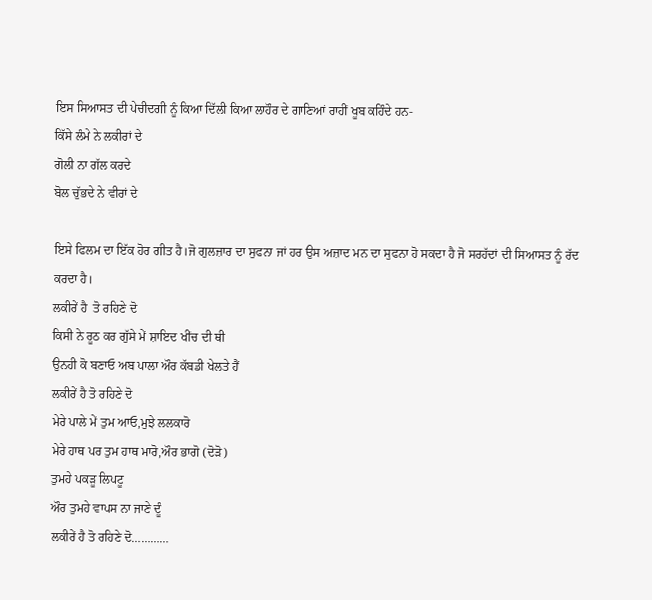ਇਸ ਸਿਆਸਤ ਦੀ ਪੇਚੀਦਗੀ ਨੂੰ ਕਿਆ ਦਿੱਲੀ ਕਿਆ ਲਾਹੌਰ ਦੇ ਗਾਣਿਆਂ ਰਾਹੀਂ ਖੂਬ ਕਹਿੰਦੇ ਹਨ-
ਕਿੱਸੇ ਲੰਮੇ ਨੇ ਲਕੀਰਾਂ ਦੇ
ਗੋਲੀ ਨਾ ਗੱਲ ਕਰਦੇ
ਬੋਲ ਚੁੱਭਦੇ ਨੇ ਵੀਰਾਂ ਦੇ

ਇਸੇ ਫਿਲਮ ਦਾ ਇੱਕ ਹੋਰ ਗੀਤ ਹੈ।ਜੋ ਗੁਲਜ਼ਾਰ ਦਾ ਸੁਫਨਾ ਜਾਂ ਹਰ ਉਸ ਅਜ਼ਾਦ ਮਨ ਦਾ ਸੁਫਨਾ ਹੋ ਸਕਦਾ ਹੈ ਜੋ ਸਰਹੱਦਾਂ ਦੀ ਸਿਆਸਤ ਨੂੰ ਰੱਦ ਕਰਦਾ ਹੈ।
ਲਕੀਰੇਂ ਹੈ  ਤੋ ਰਹਿਣੇ ਦੋ
ਕਿਸੀ ਨੇ ਰੂਠ ਕਰ ਗੁੱਸੇ ਮੇਂ ਸ਼ਾਇਦ ਖੀਂਚ ਦੀ ਥੀ
ਉਨਹੀ ਕੋ ਬਣਾਓ ਅਬ ਪਾਲਾ ਔਰ ਕੱਬਡੀ ਖੇਲਤੇ ਹੈਂ
ਲਕੀਰੇਂ ਹੈ ਤੋ ਰਹਿਣੇ ਦੋ
ਮੇਰੇ ਪਾਲੇ ਮੇਂ ਤੁਮ ਆਓ,ਮੁਝੇ ਲਲਕਾਰੋ
ਮੇਰੇ ਹਾਥ ਪਰ ਤੁਮ ਹਾਥ ਮਾਰੋ,ਔਰ ਭਾਗੋ (ਦੋੜੋ)
ਤੁਮਹੇ ਪਕੜੂ ਲਿਪਟੂ
ਔਰ ਤੁਮਹੇ ਵਾਪਸ ਨਾ ਜਾਣੇ ਦੂੰ
ਲਕੀਰੇਂ ਹੈ ਤੋ ਰਹਿਣੇ ਦੋ…………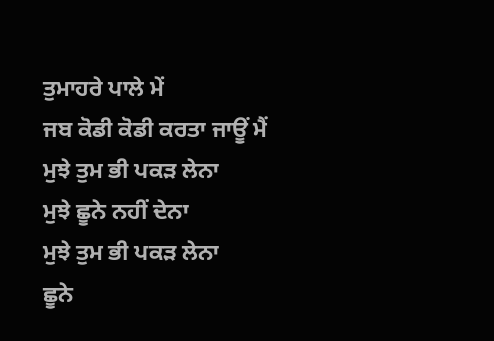ਤੁਮਾਹਰੇ ਪਾਲੇ ਮੇਂ
ਜਬ ਕੋਡੀ ਕੋਡੀ ਕਰਤਾ ਜਾਊਂ ਮੈਂ
ਮੁਝੇ ਤੁਮ ਭੀ ਪਕੜ ਲੇਨਾ
ਮੁਝੇ ਛੂਨੇ ਨਹੀਂ ਦੇਨਾ
ਮੁਝੇ ਤੁਮ ਭੀ ਪਕੜ ਲੇਨਾ
ਛੂਨੇ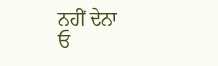ਨਹੀਂ ਦੇਨਾ
ਓ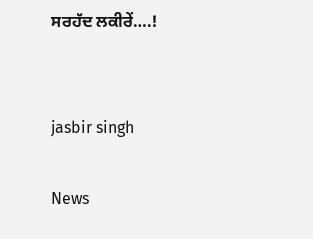ਸਰਹੱਦ ਲਕੀਰੇਂ….!


jasbir singh

News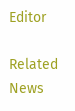Editor

Related News